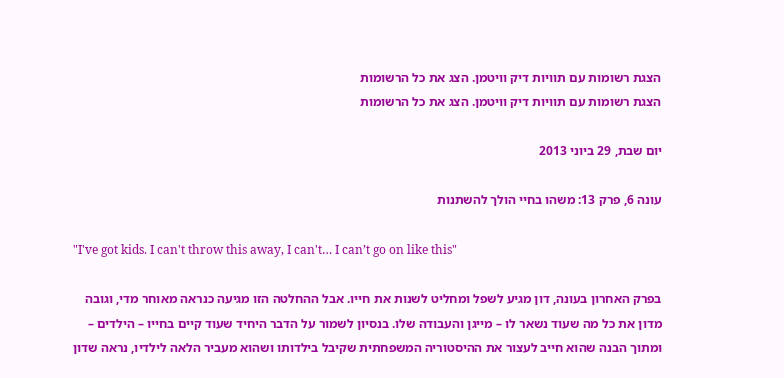הצגת רשומות עם תוויות דיק וויטמן. הצג את כל הרשומות
הצגת רשומות עם תוויות דיק וויטמן. הצג את כל הרשומות

יום שבת, 29 ביוני 2013

עונה 6, פרק 13: משהו בחיי הולך להשתנות

"I've got kids. I can't throw this away, I can't… I can’t go on like this"

בפרק האחרון בעונה, דון מגיע לשפל ומחליט לשנות את חייו. אבל ההחלטה הזו מגיעה כנראה מאוחר מדי, וגובה מדון את כל מה שעוד נשאר לו – מייגן והעבודה שלו. בנסיון לשמור על הדבר היחיד שעוד קיים בחייו – הילדים – ומתוך הבנה שהוא חייב לעצור את ההיסטוריה המשפחתית שקיבל בילדותו ושהוא מעביר הלאה לילדיו, נראה שדון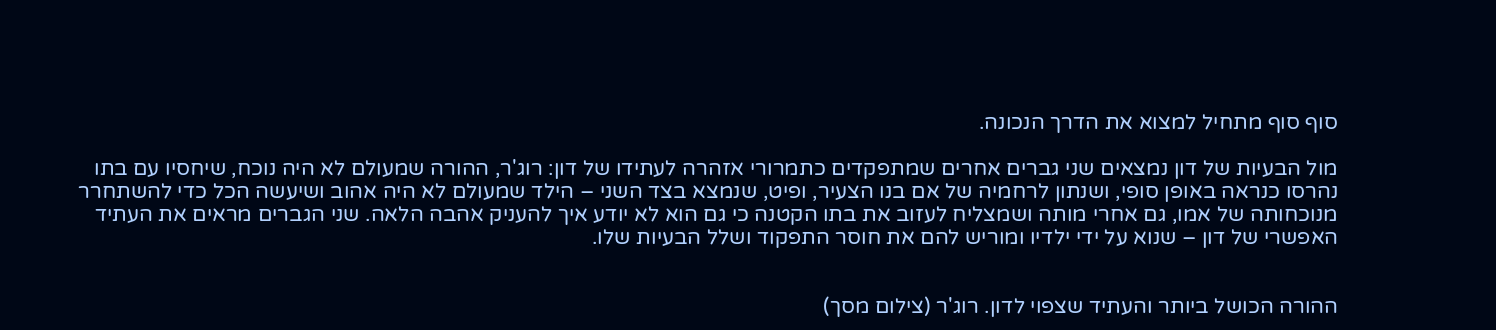סוף סוף מתחיל למצוא את הדרך הנכונה.

מול הבעיות של דון נמצאים שני גברים אחרים שמתפקדים כתמרורי אזהרה לעתידו של דון: רוג'ר, ההורה שמעולם לא היה נוכח, שיחסיו עם בתו נהרסו כנראה באופן סופי, ושנתון לרחמיה של אם בנו הצעיר, ופיט, שנמצא בצד השני – הילד שמעולם לא היה אהוב ושיעשה הכל כדי להשתחרר מנוכחותה של אמו, גם אחרי מותה ושמצליח לעזוב את בתו הקטנה כי גם הוא לא יודע איך להעניק אהבה הלאה. שני הגברים מראים את העתיד האפשרי של דון – שנוא על ידי ילדיו ומוריש להם את חוסר התפקוד ושלל הבעיות שלו.


ההורה הכושל ביותר והעתיד שצפוי לדון. רוג'ר (צילום מסך)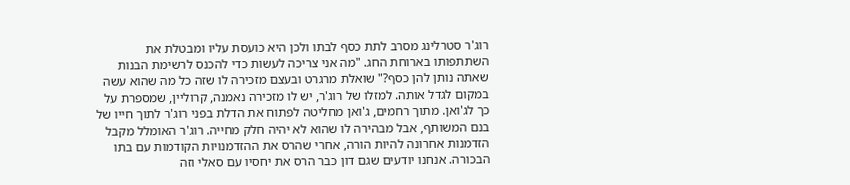רוג'ר סטרלינג מסרב לתת כסף לבתו ולכן היא כועסת עליו ומבטלת את השתתפותו בארוחת החג. "מה אני צריכה לעשות כדי להכנס לרשימת הבנות שאתה נותן להן כסף?" שואלת מרגרט ובעצם מזכירה לו שזה כל מה שהוא עשה במקום לגדל אותה. למזלו של רוג'ר, יש לו מזכירה נאמנה, קרוליין, שמספרת על כך לג'ואן. מתוך רחמים, ג'ואן מחליטה לפתוח את הדלת בפני רוג'ר לתוך חייו של בנם המשותף, אבל מבהירה לו שהוא לא יהיה חלק מחייה. רוג'ר האומלל מקבל הזדמנות אחרונה להיות הורה, אחרי שהרס את ההזדמנויות הקודמות עם בתו הבכורה. אנחנו יודעים שגם דון כבר הרס את יחסיו עם סאלי וזה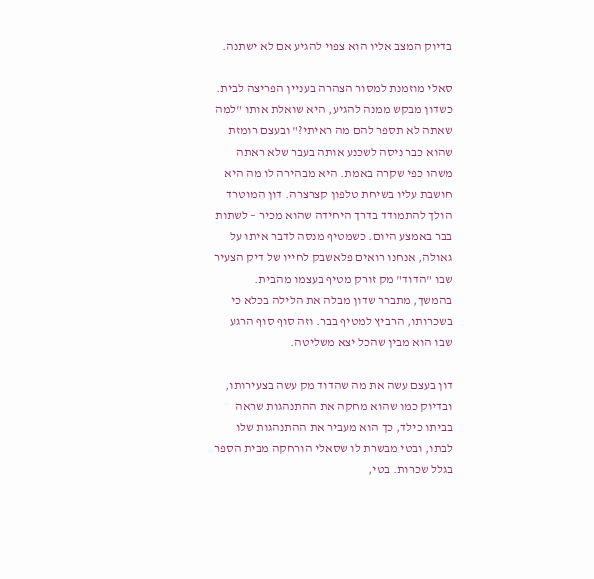בדיוק המצב אליו הוא צפוי להגיע אם לא ישתנה.

סאלי מוזמנת למסור הצהרה בעניין הפריצה לבית. כשדון מבקש ממנה להגיע, היא שואלת אותו "למה שאתה לא תספר להם מה ראיתי?" ובעצם רומזת שהוא כבר ניסה לשכנע אותה בעבר שלא ראתה משהו כפי שקרה באמת. היא מבהירה לו מה היא חושבת עליו בשיחת טלפון קצרצרה. דון המוטרד הולך להתמודד בדרך היחידה שהוא מכיר – לשתות בבר באמצע היום. כשמטיף מנסה לדבר איתו על גאולה, אנחנו רואים פלאשבק לחייו של דיק הצעיר שבו "הדוד" מק זורק מטיף בעצמו מהבית. בהמשך, מתברר שדון מבלה את הלילה בכלא כי בשכרותו, הרביץ למטיף בבר. וזה סוף סוף הרגע שבו הוא מבין שהכל יצא משליטה.

דון בעצם עשה את מה שהדוד מק עשה בצעירותו, ובדיוק כמו שהוא מחקה את ההתנהגות שראה בביתו כילד, כך הוא מעביר את ההתנהגות שלו לבתו, ובטי מבשרת לו שסאלי הורחקה מבית הספר בגלל שכרות. בטי,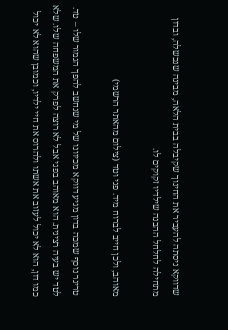שדווקא ניסתה להעביר את החינוך שקיבלה בבית הלאה, מבינה שנכשלה, ובדון מתחילה לחלחל ההבנה שילדיו זקוקים לו.

מאוהב, ולכן חייב לברוח מיד. פגי וטד (צילום מהאתר הרשמי)

טריגר נוסף שמכה בדון מגיע דווקא מכיוונו של מי שנחשב להפך הגמור שלו – טד. לטד יש בעיה רצינית. הוא מאוהב בפגי אבל לא רוצה לפרק את המשפחה שלו. שלא כמו דון, הוא לא יכול לעזוב את אשתו ולהרוס את חיי ילדיו, וכמובן שהוא לא יכול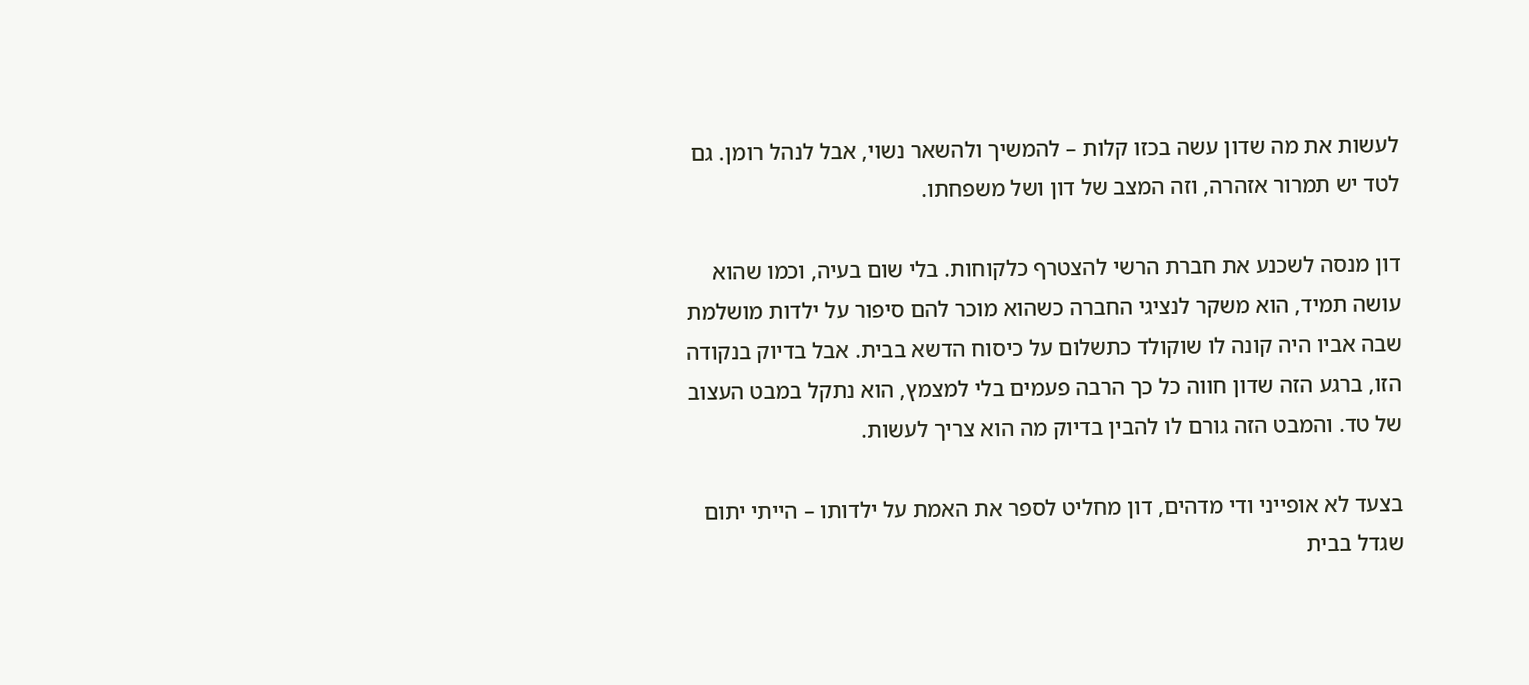לעשות את מה שדון עשה בכזו קלות – להמשיך ולהשאר נשוי, אבל לנהל רומן. גם לטד יש תמרור אזהרה, וזה המצב של דון ושל משפחתו.

דון מנסה לשכנע את חברת הרשי להצטרף כלקוחות. בלי שום בעיה, וכמו שהוא עושה תמיד, הוא משקר לנציגי החברה כשהוא מוכר להם סיפור על ילדות מושלמת שבה אביו היה קונה לו שוקולד כתשלום על כיסוח הדשא בבית. אבל בדיוק בנקודה הזו, ברגע הזה שדון חווה כל כך הרבה פעמים בלי למצמץ, הוא נתקל במבט העצוב של טד. והמבט הזה גורם לו להבין בדיוק מה הוא צריך לעשות.

בצעד לא אופייני ודי מדהים, דון מחליט לספר את האמת על ילדותו – הייתי יתום שגדל בבית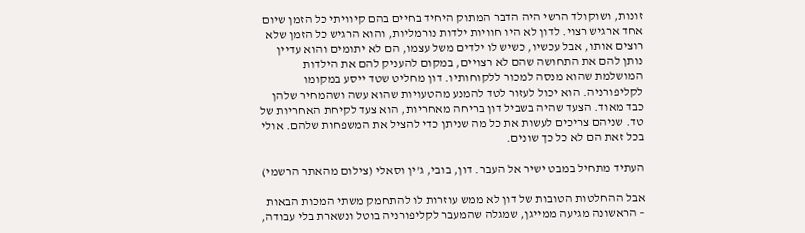זונות, ושוקולד הרשי היה הדבר המתוק היחיד בחיים בהם קיוויתי כל הזמן שיום אחד ארגיש רצוי. לדון לא היו חוויות ילדות נורמליות, והוא הרגיש כל הזמן שלא רוצים אותו, אבל עכשיו, כשיש לו ילדים משל עצמו, הם לא יתומים והוא עדיין נותן להם את התחושה שהם לא רצויים, במקום להעניק להם את הילדות המושלמת שהוא מנסה למכור ללקוחותיו. דון מחליט שטד ייסע במקומו לקליפורניה. הוא יכול לעזור לטד להמנע מהטעויות שהוא עשה ושהמחיר שלהן כבד מאוד. הצעד שהיה בשביל דון בריחה מאחריות, הוא צעד לקיחת האחריות של טד. שניהם צריכים לעשות את כל מה שניתן כדי להציל את המשפחות שלהם. אולי בכל זאת הם לא כל כך שונים.

העתיד מתחיל במבט ישיר אל העבר. דון, בובי, ג'ין וסאלי (צילום מהאתר הרשמי)

אבל ההחלטות הטובות של דון לא ממש עוזרות לו להתחמק משתי המכות הבאות – הראשונה מגיעה ממייגן, שמגלה שהמעבר לקליפורניה בוטל ונשארת בלי עבודה,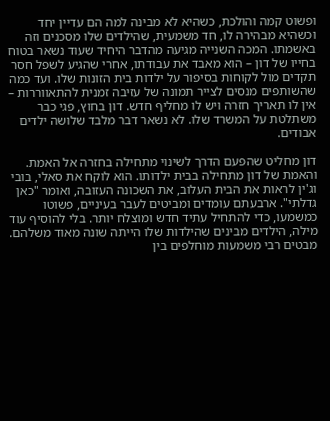ופשוט קמה והולכת, כשהיא לא מבינה למה הם עדיין יחד וכשהיא מבהירה לו, חד משמעית, שהילדים שלו מסכנים וזה באשמתו. המכה השנייה מגיעה מהדבר היחיד שעוד נשאר בטוח בחייו של דון – הוא מאבד את עבודתו, אחרי שהגיע לשפל חסר תקדים מול לקוחות בסיפור על ילדות בית הזונות שלו. ועד כמה שהשותפים מנסים לצייר תמונה של עזיבה זמנית להתאווררות – אין לו תאריך חזרה ויש לו מחליף חדש. דון בחוץ, פגי כבר משתלטת על המשרד שלו. לא נשאר דבר מלבד שלושה ילדים אבודים.

דון מחליט שהפעם הדרך לשינוי מתחילה בחזרה אל האמת. והאמת של דון מתחילה בבית ילדותו. הוא לוקח את סאלי, בובי וג'ין לראות את הבית העלוב, את השכונה העזובה, ואומר "כאן גדלתי". ארבעתם עומדים ומביטים לעבר בעיניים, פשוטו כמשמעו, כדי להתחיל עתיד חדש ומוצלח יותר. בלי להוסיף עוד מילה, הילדים מבינים שהילדות שלו הייתה שונה מאוד משלהם. מבטים רבי משמעות מוחלפים בין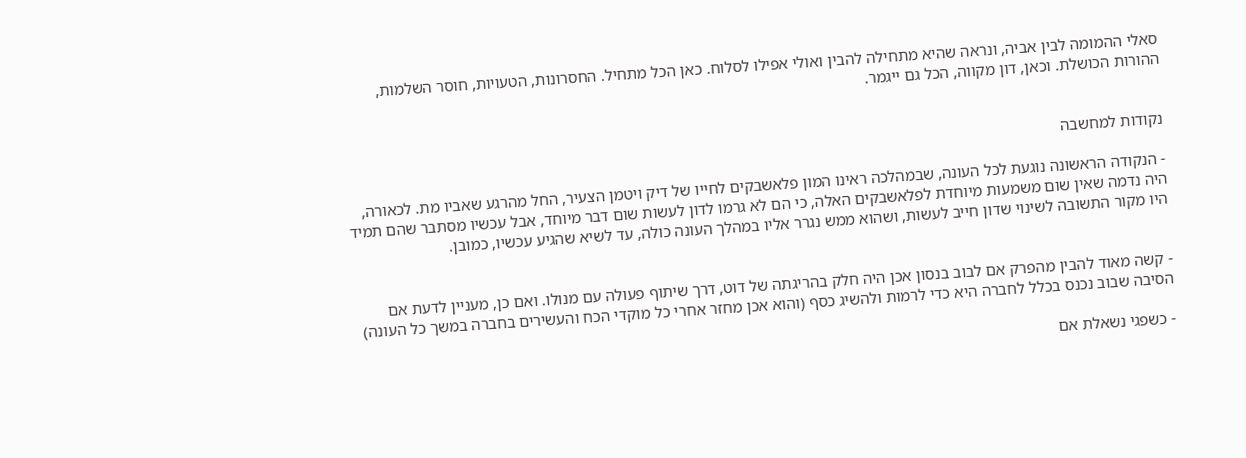סאלי ההמומה לבין אביה, ונראה שהיא מתחילה להבין ואולי אפילו לסלוח. כאן הכל מתחיל. החסרונות, הטעויות, חוסר השלמות, ההורות הכושלת. וכאן, דון מקווה, הכל גם ייגמר.


נקודות למחשבה

- הנקודה הראשונה נוגעת לכל העונה, שבמהלכה ראינו המון פלאשבקים לחייו של דיק ויטמן הצעיר, החל מהרגע שאביו מת. לכאורה, היה נדמה שאין שום משמעות מיוחדת לפלאשבקים האלה, כי הם לא גרמו לדון לעשות שום דבר מיוחד, אבל עכשיו מסתבר שהם תמיד היו מקור התשובה לשינוי שדון חייב לעשות, ושהוא ממש נגרר אליו במהלך העונה כולה, עד לשיא שהגיע עכשיו, כמובן.


- קשה מאוד להבין מהפרק אם לבוב בנסון אכן היה חלק בהריגתה של דוט, דרך שיתוף פעולה עם מנולו. ואם כן, מעניין לדעת אם הסיבה שבוב נכנס בכלל לחברה היא כדי לרמות ולהשיג כסף (והוא אכן מחזר אחרי כל מוקדי הכח והעשירים בחברה במשך כל העונה)

- כשפגי נשאלת אם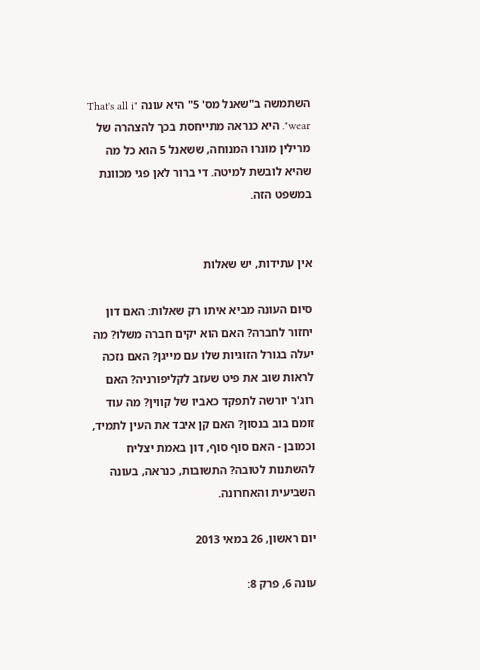השתמשה ב"שאנל מס' 5" היא עונה "That's all i wear". היא כנראה מתייחסת בכך להצהרה של מרילין מונרו המנוחה, ששאנל 5 הוא כל מה שהיא לובשת למיטה. די ברור לאן פגי מכוונת במשפט הזה.


אין עתידות, יש שאלות

סיום העונה מביא איתו רק שאלות: האם דון יחזור לחברה? האם הוא יקים חברה משלו? מה יעלה בגורל הזוגיות שלו עם מייגן? האם נזכה לראות שוב את פיט שעזב לקליפורניה? האם רוג'ר יורשה לתפקד כאביו של קווין? מה עוד זומם בוב בנסון? האם קן איבד את העין לתמיד, וכמובן - האם סוף סוף, דון באמת יצליח להשתנות לטובה? התשובות, כנראה, בעונה השביעית והאחרונה.

יום ראשון, 26 במאי 2013

עונה 6, פרק 8: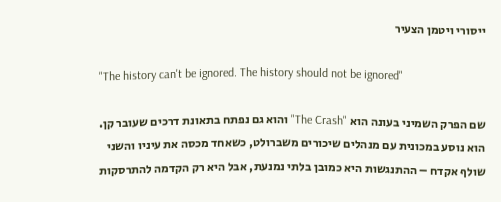ייסורי ויטמן הצעיר

"The history can't be ignored. The history should not be ignored"

שם הפרק השמיני בעונה הוא "The Crash" והוא גם נפתח בתאונת דרכים שעובר קן. הוא נוסע במכונית עם מנהלים שיכורים משברולט, כשאחד מכסה את עיניו והשני שולף אקדח – ההתנגשות היא כמובן בלתי נמנעת, אבל היא רק הקדמה להתרסקות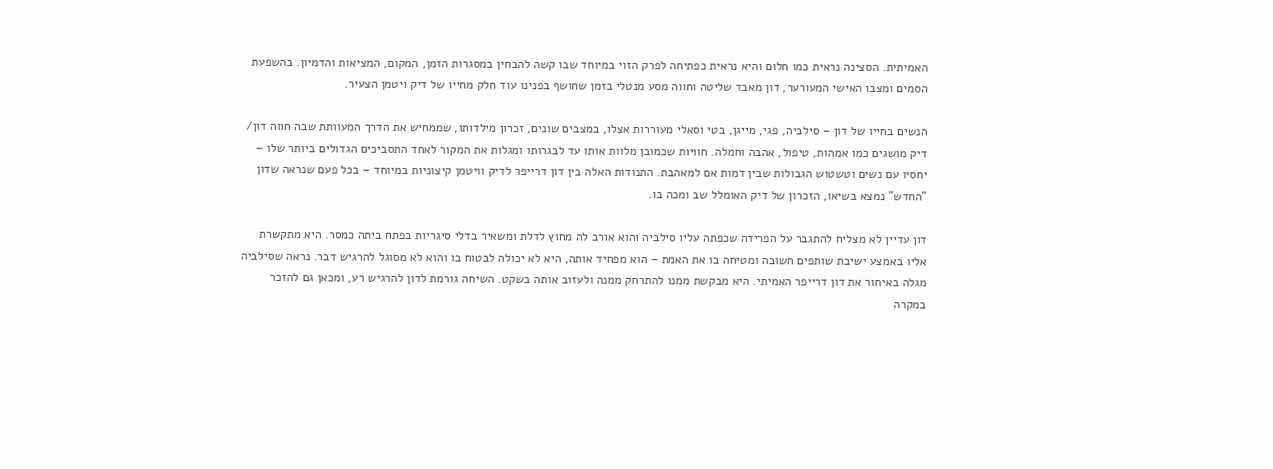האמיתית. הסצינה נראית כמו חלום והיא נראית כפתיחה לפרק הזוי במיוחד שבו קשה להבחין במסגרות הזמן, המקום, המציאות והדמיון. בהשפעת הסמים ומצבו האישי המעורער, דון מאבד שליטה וחווה מסע מנטלי בזמן שחושף בפנינו עוד חלק מחייו של דיק ויטמן הצעיר.

הנשים בחייו של דון – סילביה, פגי, מייגן, בטי וסאלי מעוררות אצלו, במצבים שונים, זכרון מילדותו, שממחיש את הדרך המעוותת שבה חווה דון/ דיק מושגים כמו אמהות, טיפול, אהבה וחמלה. חוויות שכמובן מלוות אותו עד לבגרותו ומגלות את המקור לאחד התסביכים הגדולים ביותר שלו – יחסיו עם נשים וטשטוש הגבולות שבין דמות אם למאהבת. התנודות האלה בין דון דרייפר לדיק וויטמן קיצוניות במיוחד – בכל פעם שנראה שדון "החדש" נמצא בשיאו, הזכרון של דיק האומלל שב ומכה בו.

דון עדיין לא מצליח להתגבר על הפרידה שכפתה עליו סילביה והוא אורב לה מחוץ לדלת ומשאיר בדלי סיגריות בפתח ביתה כמסר. היא מתקשרת אליו באמצע ישיבת שותפים חשובה ומטיחה בו את האמת – הוא מפחיד אותה, היא לא יכולה לבטוח בו והוא לא מסוגל להרגיש דבר. נראה שסילביה מגלה באיחור את דון דרייפר האמיתי. היא מבקשת ממנו להתרחק ממנה ולעזוב אותה בשקט. השיחה גורמת לדון להרגיש רע, ומכאן גם להזכר במקרה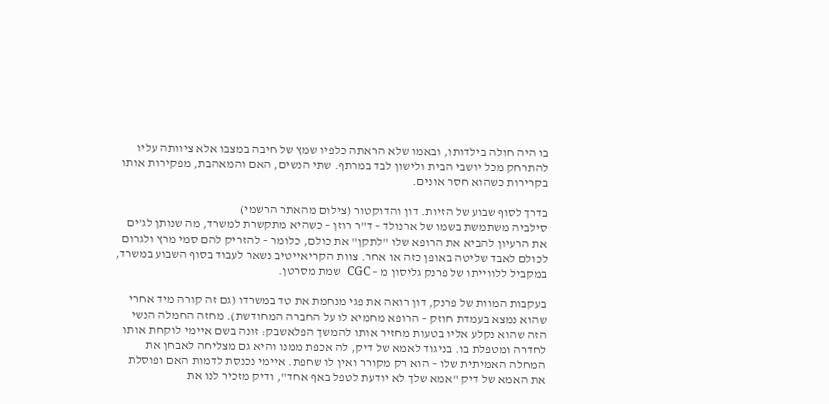בו היה חולה בילדותו, ובאמו שלא הראתה כלפיו שמץ של חיבה במצבו אלא ציוותה עליו להתרחק מכל יושבי הבית ולישון לבד במרתף. שתי הנשים, האם והמאהבת, מפקירות אותו בקרירות כשהוא חסר אונים.

בדרך לסוף שבוע של הזיות. דון והדוקטור (צילום מהאתר הרשמי)
סילביה משתמשת בשמו של ארנולד – ד"ר רוזן – כשהיא מתקשרת למשרד, מה שנותן לג'ים את הרעיון להביא את הרופא שלו "לתקן" את כולם, כלומר – להזריק להם סמי מרץ ולגרום לכולם לאבד שליטה באופן כזה או אחר. צוות הקריאייטיב נשאר לעבוד בסוף השבוע במשרד, במקביל ללווייתו של פרנק גליסון מ – CGC  שמת מסרטן.

בעקבות המוות של פרנק, דון רואה את פגי מנחמת את טד במשרדו (גם זה קורה מיד אחרי שהוא נמצא בעמדת חוזק – הרופא מחמיא לו על החברה המחודשת). מחזה החמלה הנשי הזה שהוא נקלע אליו בטעות מחזיר אותו להמשך הפלאשבק: זונה בשם איימי לוקחת אותו לחדרה ומטפלת בו. בניגוד לאמא של דיק, לה אכפת ממנו והיא גם מצליחה לאבחן את המחלה האמיתית שלו – הוא רק מקורר ואין לו שחפת. איימי נכנסת לדמות האם ופוסלת את האמא של דיק "אמא שלך לא יודעת לטפל באף אחד", ודיק מזכיר לנו את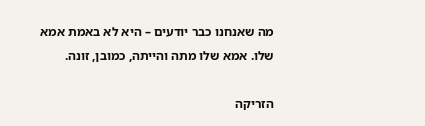מה שאנחנו כבר יודעים – היא לא באמת אמא שלו. אמא שלו מתה והייתה, כמובן, זונה.

הזריקה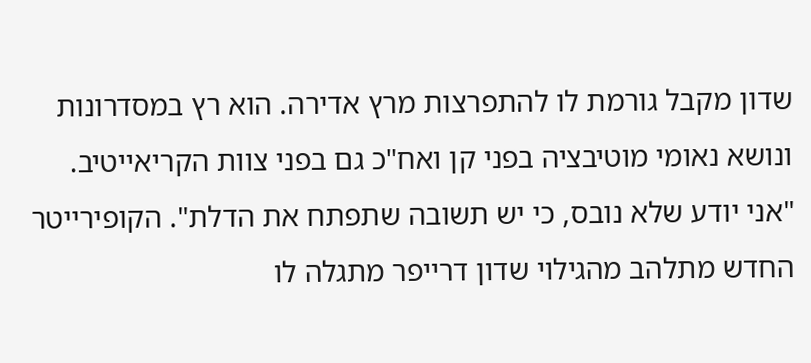שדון מקבל גורמת לו להתפרצות מרץ אדירה. הוא רץ במסדרונות ונושא נאומי מוטיבציה בפני קן ואח"כ גם בפני צוות הקריאייטיב. "אני יודע שלא נובס, כי יש תשובה שתפתח את הדלת". הקופירייטר החדש מתלהב מהגילוי שדון דרייפר מתגלה לו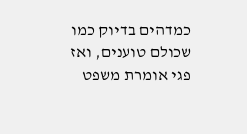כמדהים בדיוק כמו שכולם טוענים, ואז פגי אומרת משפט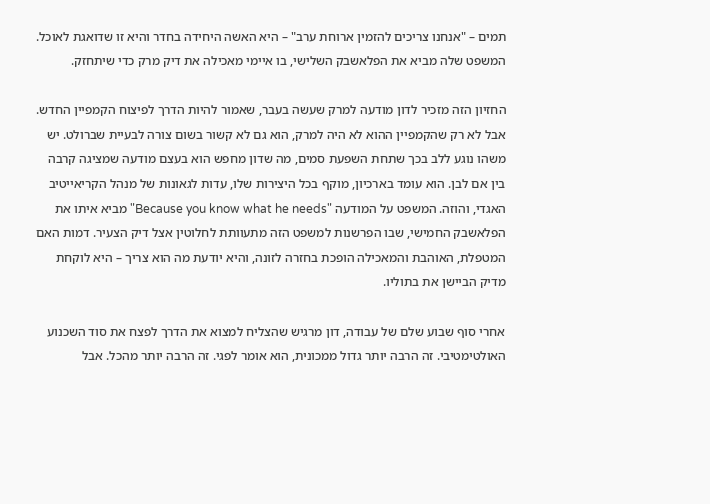תמים – "אנחנו צריכים להזמין ארוחת ערב" – היא האשה היחידה בחדר והיא זו שדואגת לאוכל. המשפט שלה מביא את הפלאשבק השלישי, בו איימי מאכילה את דיק מרק כדי שיתחזק.

החזיון הזה מזכיר לדון מודעה למרק שעשה בעבר, שאמור להיות הדרך לפיצוח הקמפיין החדש. אבל לא רק שהקמפיין ההוא לא היה למרק, הוא גם לא קשור בשום צורה לבעיית שברולט. יש משהו נוגע ללב בכך שתחת השפעת סמים, מה שדון מחפש הוא בעצם מודעה שמציגה קרבה בין אם לבן. הוא עומד בארכיון, מוקף בכל היצירות שלו, עדות לגאונות של מנהל הקריאייטיב האגדי, והוזה. המשפט על המודעה "Because you know what he needs" מביא איתו את הפלאשבק החמישי, שבו הפרשנות למשפט הזה מתעוותת לחלוטין אצל דיק הצעיר. דמות האם המטפלת, האוהבת והמאכילה הופכת בחזרה לזונה, והיא יודעת מה הוא צריך – היא לוקחת מדיק הביישן את בתוליו.

אחרי סוף שבוע שלם של עבודה, דון מרגיש שהצליח למצוא את הדרך לפצח את סוד השכנוע האולטימטיבי. זה הרבה יותר גדול ממכונית, הוא אומר לפגי. זה הרבה יותר מהכל. אבל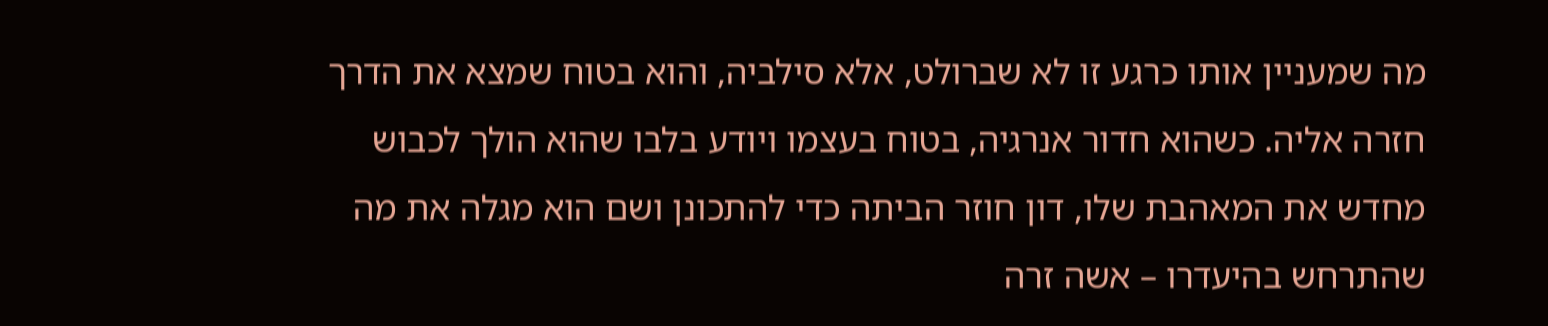מה שמעניין אותו כרגע זו לא שברולט, אלא סילביה, והוא בטוח שמצא את הדרך חזרה אליה. כשהוא חדור אנרגיה, בטוח בעצמו ויודע בלבו שהוא הולך לכבוש מחדש את המאהבת שלו, דון חוזר הביתה כדי להתכונן ושם הוא מגלה את מה שהתרחש בהיעדרו – אשה זרה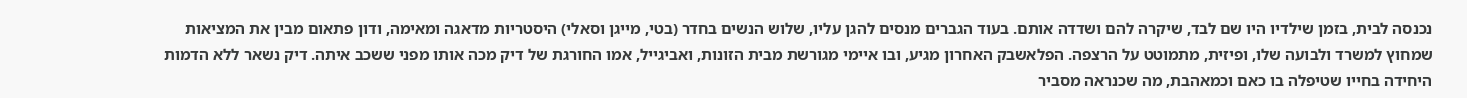נכנסה לבית, בזמן שילדיו היו שם לבד, שיקרה להם ושדדה אותם. בעוד הגברים מנסים להגן עליו, שלוש הנשים בחדר (בטי, מייגן וסאלי) היסטריות מדאגה ומאימה, ודון פתאום מבין את המציאות שמחוץ למשרד ולבועה שלו, ופיזית, מתמוטט על הרצפה. הפלאשבק האחרון מגיע, ובו איימי מגורשת מבית הזונות, ואביגייל, אמו החורגת של דיק מכה אותו מפני ששכב איתה. דיק נשאר ללא הדמות היחידה בחייו שטיפלה בו כאם וכמאהבת, מה שכנראה מסביר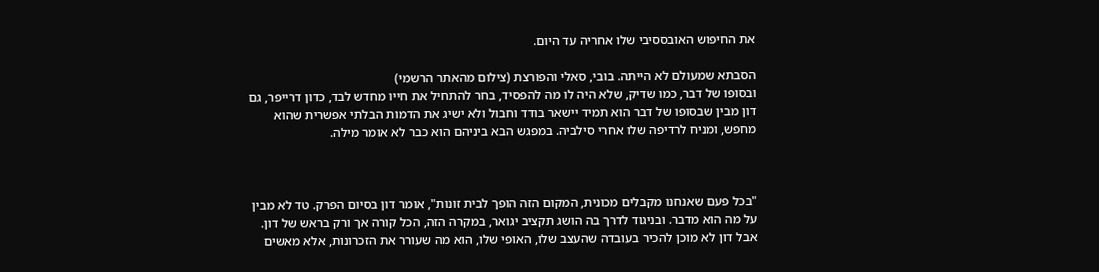את החיפוש האובססיבי שלו אחריה עד היום.

הסבתא שמעולם לא הייתה. בובי, סאלי והפורצת (צילום מהאתר הרשמי)
ובסופו של דבר, כמו שדיק, שלא היה לו מה להפסיד, בחר להתחיל את חייו מחדש לבד, כדון דרייפר, גם דון מבין שבסופו של דבר הוא תמיד יישאר בודד וחבול ולא ישיג את הדמות הבלתי אפשרית שהוא מחפש, ומניח לרדיפה שלו אחרי סילביה. במפגש הבא ביניהם הוא כבר לא אומר מילה.



"בכל פעם שאנחנו מקבלים מכונית, המקום הזה הופך לבית זונות", אומר דון בסיום הפרק. טד לא מבין על מה הוא מדבר. ובניגוד לדרך בה הושג תקציב יגואר, במקרה הזה, הכל קורה אך ורק בראש של דון. אבל דון לא מוכן להכיר בעובדה שהעצב שלו, האופי שלו, הוא מה שעורר את הזכרונות, אלא מאשים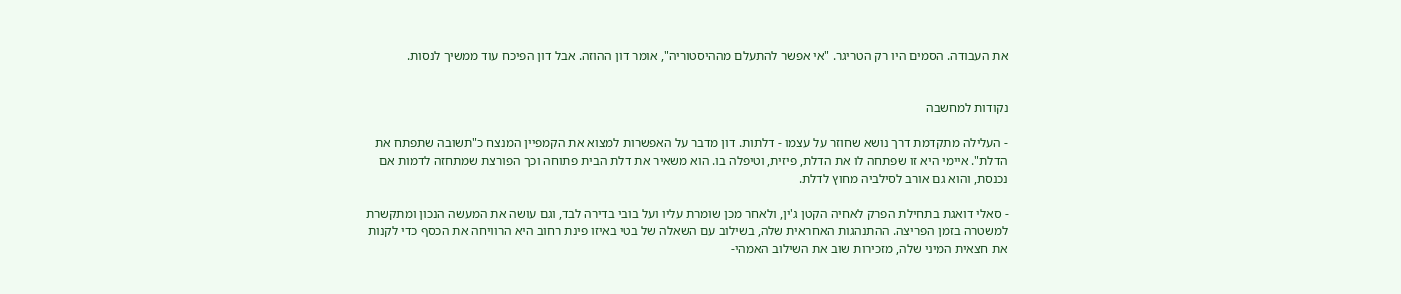את העבודה. הסמים היו רק הטריגר. "אי אפשר להתעלם מההיסטוריה", אומר דון ההוזה. אבל דון הפיכח עוד ממשיך לנסות.


נקודות למחשבה

- העלילה מתקדמת דרך נושא שחוזר על עצמו - דלתות. דון מדבר על האפשרות למצוא את הקמפיין המנצח כ"תשובה שתפתח את הדלת". איימי היא זו שפתחה לו את הדלת, פיזית, וטיפלה בו. הוא משאיר את דלת הבית פתוחה וכך הפורצת שמתחזה לדמות אם נכנסת, והוא גם אורב לסילביה מחוץ לדלת.

- סאלי דואגת בתחילת הפרק לאחיה הקטן ג'ין, ולאחר מכן שומרת עליו ועל בובי בדירה לבד, וגם עושה את המעשה הנכון ומתקשרת למשטרה בזמן הפריצה. ההתנהגות האחראית שלה, בשילוב עם השאלה של בטי באיזו פינת רחוב היא הרוויחה את הכסף כדי לקנות את חצאית המיני שלה, מזכירות שוב את השילוב האמהי-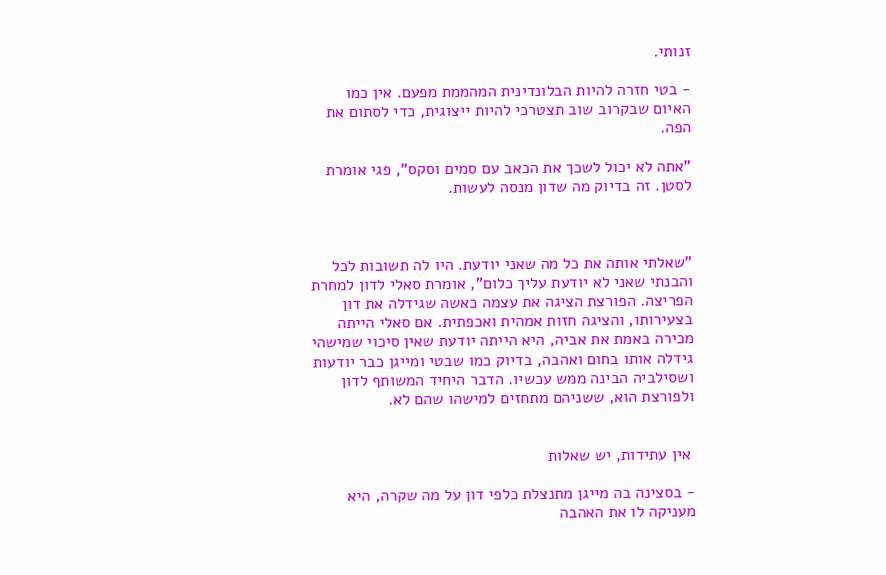זנותי.

- בטי חזרה להיות הבלונדינית המהממת מפעם. אין כמו האיום שבקרוב שוב תצטרכי להיות ייצוגית, כדי לסתום את הפה.

"אתה לא יכול לשכך את הכאב עם סמים וסקס", פגי אומרת לסטן. זה בדיוק מה שדון מנסה לעשות.



"שאלתי אותה את כל מה שאני יודעת. היו לה תשובות לכל והבנתי שאני לא יודעת עליך כלום", אומרת סאלי לדון למחרת הפריצה. הפורצת הציגה את עצמה כאשה שגידלה את דון בצעירותו, והציגה חזות אמהית ואכפתית. אם סאלי הייתה מכירה באמת את אביה, היא הייתה יודעת שאין סיכוי שמישהי גידלה אותו בחום ואהבה, בדיוק כמו שבטי ומייגן כבר יודעות ושסילביה הבינה ממש עכשיו. הדבר היחיד המשותף לדון ולפורצת הוא, ששניהם מתחזים למישהו שהם לא.


 אין עתידות, יש שאלות

- בסצינה בה מייגן מתנצלת כלפי דון על מה שקרה, היא מעניקה לו את האהבה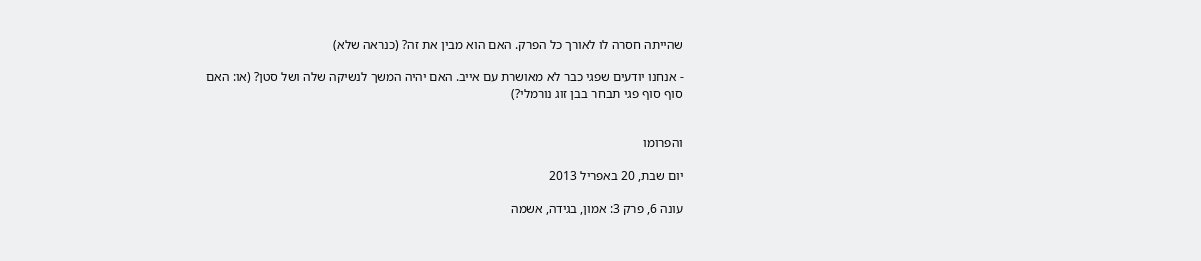שהייתה חסרה לו לאורך כל הפרק. האם הוא מבין את זה? (כנראה שלא)

- אנחנו יודעים שפגי כבר לא מאושרת עם אייב. האם יהיה המשך לנשיקה שלה ושל סטן? (או: האם סוף סוף פגי תבחר בבן זוג נורמלי?)


והפרומו

יום שבת, 20 באפריל 2013

עונה 6, פרק 3: אמון, בגידה, אשמה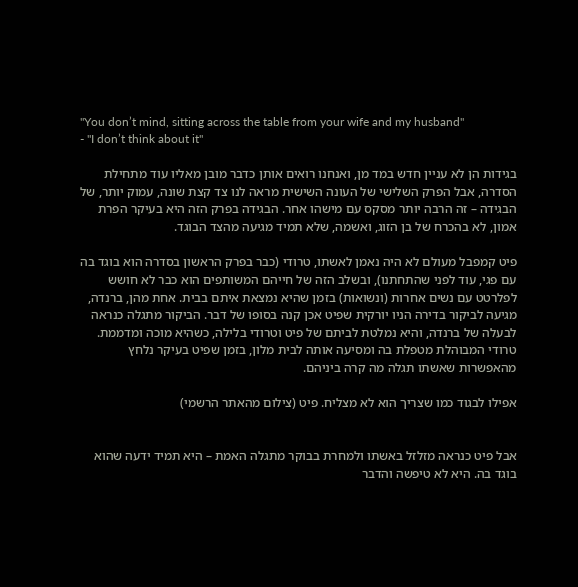"You don’t mind, sitting across the table from your wife and my husband"
- "I don’t think about it"

בגידות הן לא עניין חדש במד מן, ואנחנו רואים אותן כדבר מובן מאליו עוד מתחילת הסדרה, אבל הפרק השלישי של העונה השישית מראה לנו צד קצת שונה, עמוק יותר, של הבגידה – זה הרבה יותר מסקס עם מישהו אחר. הבגידה בפרק הזה היא בעיקר הפרת אמון, לא בהכרח של בן הזוג, ואשמה, שלא תמיד מגיעה מהצד הבוגד.

פיט קמפבל מעולם לא היה נאמן לאשתו, טרודי (כבר בפרק הראשון בסדרה הוא בוגד בה עם פגי, עוד לפני שהתחתנו), ובשלב הזה של חייהם המשותפים הוא כבר לא חושש לפלרטט עם נשים אחרות (ונשואות) בזמן שהיא נמצאת איתם בבית. אחת מהן, ברנדה, מגיעה לביקור בדירה הניו יורקית שפיט אכן קנה בסופו של דבר. הביקור מתגלה כנראה לבעלה של ברנדה, והיא נמלטת לביתם של פיט וטרודי בלילה, כשהיא מוכה ומדממת. טרודי המבוהלת מטפלת בה ומסיעה אותה לבית מלון, בזמן שפיט בעיקר נלחץ מהאפשרות שאשתו תגלה מה קרה ביניהם.

אפילו לבגוד כמו שצריך הוא לא מצליח. פיט (צילום מהאתר הרשמי)


אבל פיט כנראה מזלזל באשתו ולמחרת בבוקר מתגלה האמת – היא תמיד ידעה שהוא בוגד בה. היא לא טיפשה והדבר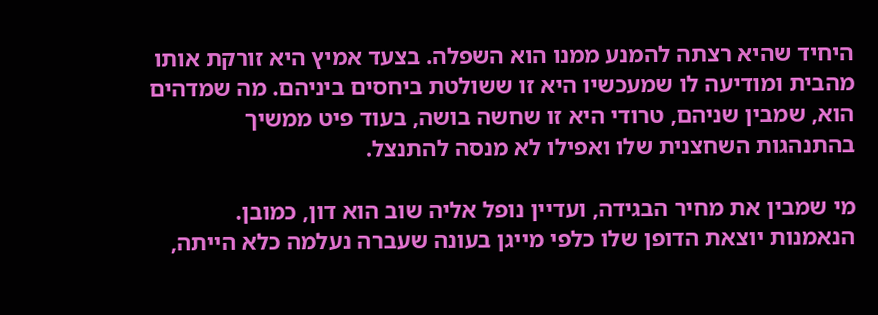היחיד שהיא רצתה להמנע ממנו הוא השפלה. בצעד אמיץ היא זורקת אותו מהבית ומודיעה לו שמעכשיו היא זו ששולטת ביחסים ביניהם. מה שמדהים הוא, שמבין שניהם, טרודי היא זו שחשה בושה, בעוד פיט ממשיך בהתנהגות השחצנית שלו ואפילו לא מנסה להתנצל.

מי שמבין את מחיר הבגידה, ועדיין נופל אליה שוב הוא דון, כמובן. הנאמנות יוצאת הדופן שלו כלפי מייגן בעונה שעברה נעלמה כלא הייתה,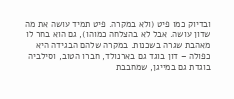ובדיוק כמו פיט (ולא במקרה. פיט תמיד עושה את מה שדון עושה. אבל לא בהצלחה כמוהו), גם הוא בחר לו מאהבת שגרה בשכנות. במקרה שלהם הבגידה היא כפולה – דון בוגד גם בארנולד, חברו הטוב, וסילביה בוגדת גם במייגן, שמחבבת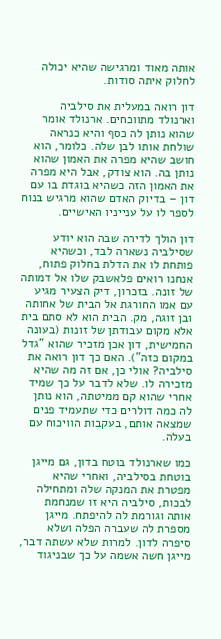אותה מאוד ומרגישה שהיא יכולה לחלוק איתה סודות.

דון רואה במעלית את סילביה וארנולד מתווכחים. ארנולד אומר שהוא נותן לה כסף והיא כנראה שולחת אותו לבן שלה. כלומר, הוא חושב שהיא מפרה את האמון שהוא נותן בה. הוא צודק, אבל היא מפרה את האמון הזה כשהיא בוגדת בו עם דון – בדיוק האדם שהוא מרגיש בנוח לספר לו על ענייניו האישיים.

דון הולך לדירה שבה הוא יודע שסילביה נשארה לבד, וכשהיא פותחת לו את הדלת בחלוק פתוח, אנחנו רואים פלאשבק שלו אל דמותה של זונה. בזכרון, דיק הצעיר מגיע עם אמו החורגת אל הבית של אחותה ובן זוגה, מק. הבית הוא לא סתם בית אלא מקום עבודתן של זונות (בעונה החמישית, דון אכן מזכיר שהוא "גדל במקום כזה"). האם כך דון רואה את סילביה? אולי כן, אם זה מה שהיא מזכירה לו. שלא לדבר על כך שמיד אחרי שהוא קם ממיטתה, הוא נותן לה כמה דולרים כדי שתעמיד פנים שמצאה אותם, בעקבות הוויכוח עם בעלה.

כמו שארנולד בוטח בדון, גם מייגן בוטחת בסילביה, ואחרי שהיא מפטרת את המנקה שלה ומתחילה לבכות, סילביה היא זו שמנחמת אותה וגורמת לה להיפתח. מייגן מספרת לה שעברה הפלה ושלא סיפרה לדון. למרות שלא עשתה דבר, מייגן חשה אשמה על כך שבניגוד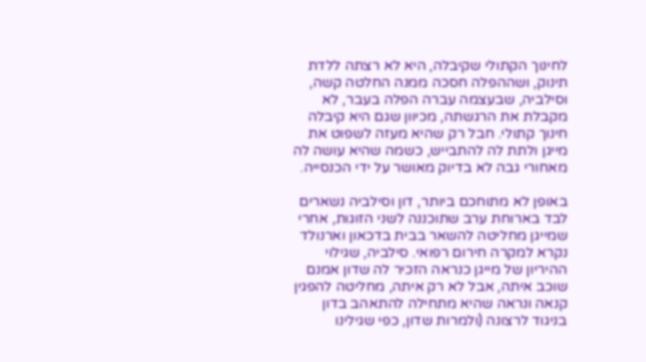לחינוך הקתולי שקיבלה, היא לא רצתה ללדת תינוק, ושההפלה חסכה ממנה החלטה קשה, וסילביה, שבעצמה עברה הפלה בעבר, לא מקבלת את הרגשתה, מכיוון שגם היא קיבלה חינוך קתולי. חבל רק שהיא מעזה לשפוט את מייגן ולתת לה להתבייש, כשמה שהיא עושה לה מאחורי גבה לא בדיוק מאושר על ידי הכנסייה.

באופן לא מתוחכם ביותר, דון וסילביה נשארים לבד בארוחת ערב שתוכננה לשני הזוגות, אחרי שמייגן מחליטה להשאר בבית בדכאון וארנולד נקרא למקרה חירום רפואי. סילביה, שגילוי ההיריון של מייגן כנראה הזכיר לה שדון אמנם שוכב איתה, אבל לא רק איתה, מחליטה להפגין קנאה ונראה שהיא מתחילה להתאהב בדון בניגוד לרצונה (ולמרות שדון, כפי שגילינו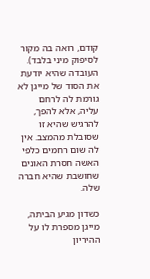קודם, רואה בה מקור לסיפוק מיני בלבד). העובדה שהיא יודעת את הסוד של מייגן לא גורמת לה לרחם עליה, אלא להפך, להרגיש שהיא זו שסובלת מהמצב. אין לה שום רחמים כלפי האשה חסרת האונים שחושבת שהיא חברה שלה.

כשדון מגיע הביתה, מייגן מספרת לו על ההיריון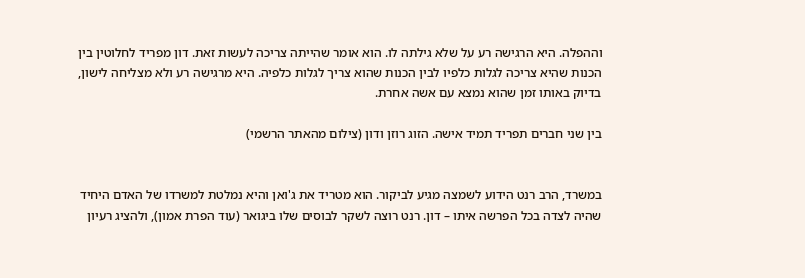וההפלה. היא הרגישה רע על שלא גילתה לו. הוא אומר שהייתה צריכה לעשות זאת. דון מפריד לחלוטין בין הכנות שהיא צריכה לגלות כלפיו לבין הכנות שהוא צריך לגלות כלפיה. היא מרגישה רע ולא מצליחה לישון, בדיוק באותו זמן שהוא נמצא עם אשה אחרת.

בין שני חברים תפריד תמיד אישה. הזוג רוזן ודון (צילום מהאתר הרשמי)


במשרד, הרב רנט הידוע לשמצה מגיע לביקור. הוא מטריד את ג'ואן והיא נמלטת למשרדו של האדם היחיד שהיה לצדה בכל הפרשה איתו – דון. רנט רוצה לשקר לבוסים שלו ביגואר (עוד הפרת אמון), ולהציג רעיון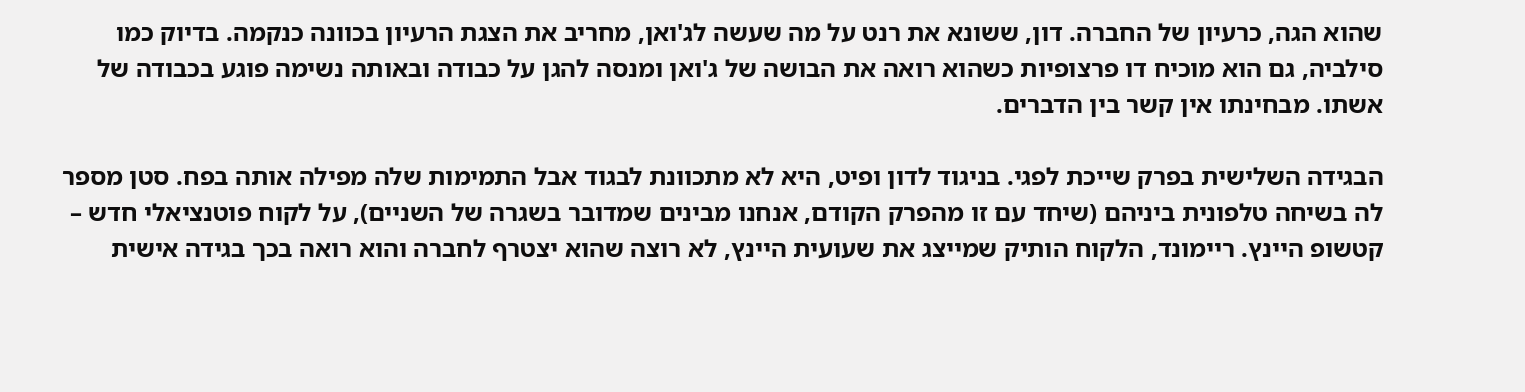שהוא הגה, כרעיון של החברה. דון, ששונא את רנט על מה שעשה לג'ואן, מחריב את הצגת הרעיון בכוונה כנקמה. בדיוק כמו סילביה, גם הוא מוכיח דו פרצופיות כשהוא רואה את הבושה של ג'ואן ומנסה להגן על כבודה ובאותה נשימה פוגע בכבודה של אשתו. מבחינתו אין קשר בין הדברים.

הבגידה השלישית בפרק שייכת לפגי. בניגוד לדון ופיט, היא לא מתכוונת לבגוד אבל התמימות שלה מפילה אותה בפח. סטן מספר לה בשיחה טלפונית ביניהם (שיחד עם זו מהפרק הקודם, אנחנו מבינים שמדובר בשגרה של השניים), על לקוח פוטנציאלי חדש – קטשופ היינץ. ריימונד, הלקוח הותיק שמייצג את שעועית היינץ, לא רוצה שהוא יצטרף לחברה והוא רואה בכך בגידה אישית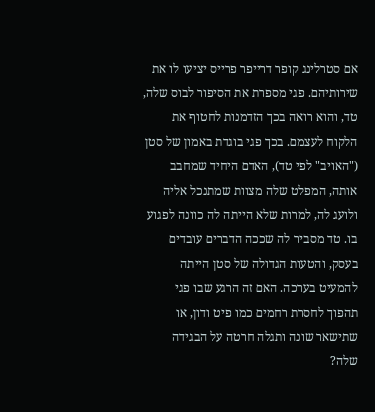אם סטרלינג קופר דרייפר פרייס יציעו לו את שירותיהם. פגי מספרת את הסיפור לבוס שלה, טד, והוא רואה בכך הזדמנות לחטוף את הלקוח לעצמם. בכך פגי בוגדת באמון של סטן ("האויב" לפי טד), האדם היחיד שמחבב אותה, המפלט שלה מצוות שמתנכל אליה ולועג לה, למרות שלא הייתה לה כוונה לפגוע בו. טד מסביר לה שככה הדברים עובדים בעסק, והטעות הגדולה של סטן הייתה להמעיט בערכה. האם זה הרגע שבו פגי תהפוך לחסרת רחמים כמו פיט ודון, או שתישאר שונה ותגלה חרטה על הבגידה שלה?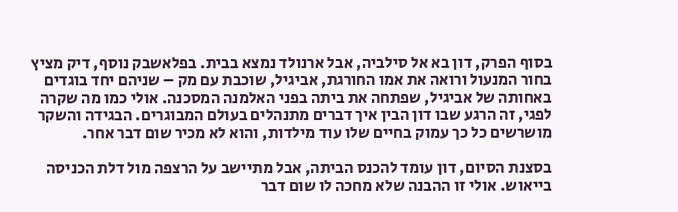בסוף הפרק, דון בא אל סילביה, אבל ארנולד נמצא בבית. בפלאשבק נוסף, דיק מציץ בחור המנעול ורואה את אמו החורגת, אביגיל, שוכבת עם מק – שניהם יחד בוגדים באחותה של אביגיל, שפתחה את ביתה בפני האלמנה המסכנה. אולי כמו מה שקרה לפגי, זה הרגע שבו דון הבין איך דברים מתנהלים בעולם המבוגרים. הבגידה והשקר מושרשים כל כך עמוק בחיים שלו עוד מילדות, והוא לא מכיר שום דבר אחר.

בסצנת הסיום, דון עומד להכנס הביתה, אבל מתיישב על הרצפה מול דלת הכניסה בייאוש. אולי זו ההבנה שלא מחכה לו שום דבר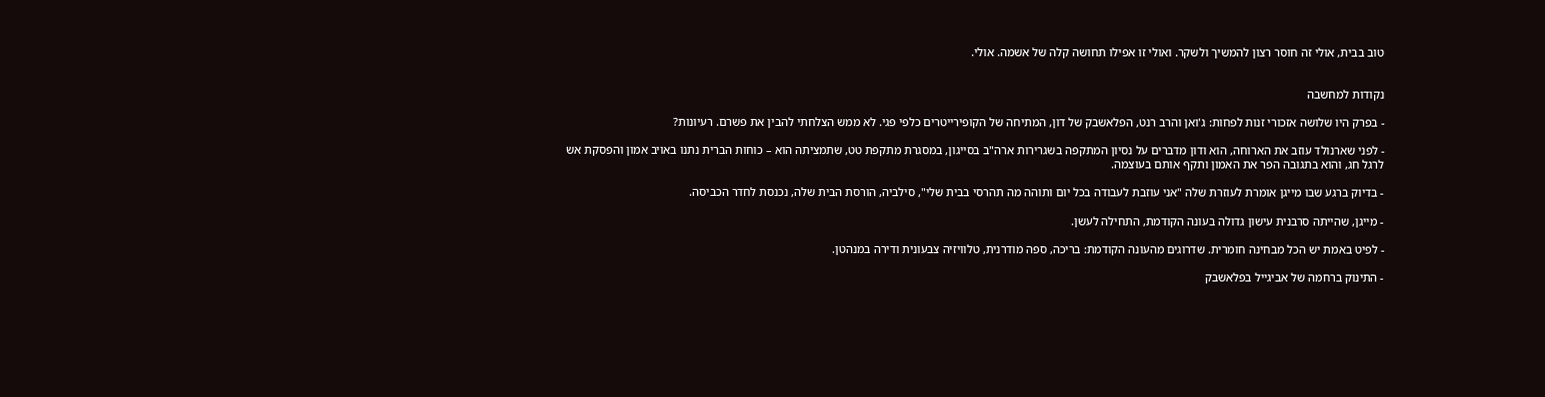טוב בבית, אולי זה חוסר רצון להמשיך ולשקר. ואולי זו אפילו תחושה קלה של אשמה. אולי.


נקודות למחשבה

- בפרק היו שלושה אזכורי זנות לפחות: ג'ואן והרב רנט, הפלאשבק של דון, המתיחה של הקופירייטרים כלפי פגי. לא ממש הצלחתי להבין את פשרם. רעיונות?

- לפני שארנולד עוזב את הארוחה, הוא ודון מדברים על נסיון המתקפה בשגרירות ארה"ב בסייגון, במסגרת מתקפת טט, שתמציתה הוא – כוחות הברית נתנו באויב אמון והפסקת אש לרגל חג, והוא בתגובה הפר את האמון ותקף אותם בעוצמה.

- בדיוק ברגע שבו מייגן אומרת לעוזרת שלה "אני עוזבת לעבודה בכל יום ותוהה מה תהרסי בבית שלי", סילביה, הורסת הבית שלה, נכנסת לחדר הכביסה.

- מייגן, שהייתה סרבנית עישון גדולה בעונה הקודמת, התחילה לעשן.

- לפיט באמת יש הכל מבחינה חומרית. שדרוגים מהעונה הקודמת: בריכה, ספה מודרנית, טלוויזיה צבעונית ודירה במנהטן.

- התינוק ברחמה של אביגייל בפלאשבק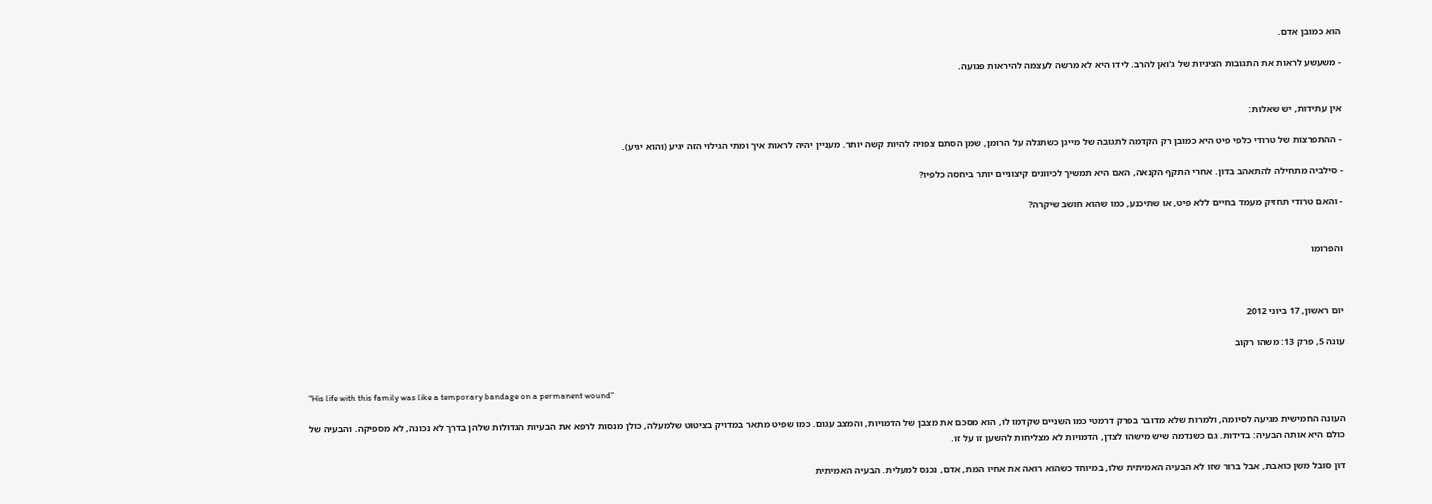הוא כמובן אדם.

- משעשע לראות את התגובות הציניות של ג'ואן להרב. לידו היא לא מרשה לעצמה להיראות פגועה.


אין עתידות, יש שאלות:

- ההתפרצות של טרודי כלפי פיט היא כמובן רק הקדמה לתגובה של מייגן כשתגלה על הרומן, שמן הסתם צפויה להיות קשה יותר. מעניין יהיה לראות איך ומתי הגילוי הזה יגיע (והוא יגיע).

- סילביה מתחילה להתאהב בדון. אחרי התקף הקנאה, האם היא תמשיך לכיוונים קיצוניים יותר ביחסה כלפיו?

- והאם טרודי תחזיק מעמד בחיים ללא פיט, או שתיכנע, כמו שהוא חושב שיקרה?


והפרומו



יום ראשון, 17 ביוני 2012

עונה 5, פרק 13: משהו רקוב


"His life with this family was like a temporary bandage on a permanent wound"

העונה החמישית מגיעה לסיומה, ולמרות שלא מדובר בפרק דרמטי כמו השניים שקדמו לו, הוא מסכם את מצבן של הדמויות, והמצב עגום. כמו שפיט מתאר במדויק בציטוט שלמעלה, כולן מנסות לרפא את הבעיות הגדולות שלהן בדרך לא נכונה, לא מספיקה. והבעיה של כולם היא אותה הבעיה: בדידות. גם כשנדמה שיש מישהו לצדן, הדמויות לא מצליחות להשען זו על זו.

דון סובל משן כואבת, אבל ברור שזו לא הבעיה האמיתית שלו, במיוחד כשהוא רואה את אחיו המת, אדם, נכנס למעלית. הבעיה האמיתית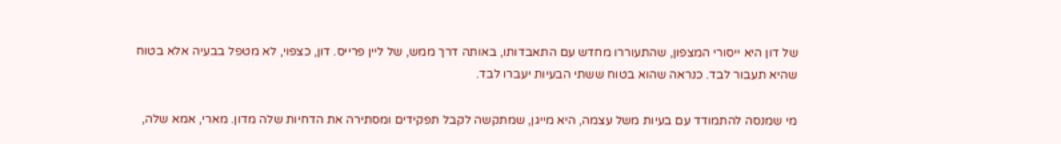של דון היא ייסורי המצפון, שהתעוררו מחדש עם התאבדותו, באותה דרך ממש, של ליין פרייס. דון, כצפוי, לא מטפל בבעיה אלא בטוח שהיא תעבור לבד. כנראה שהוא בטוח ששתי הבעיות יעברו לבד.

מי שמנסה להתמודד עם בעיות משל עצמה, היא מייגן, שמתקשה לקבל תפקידים ומסתירה את הדחיות שלה מדון. מארי, אמא שלה,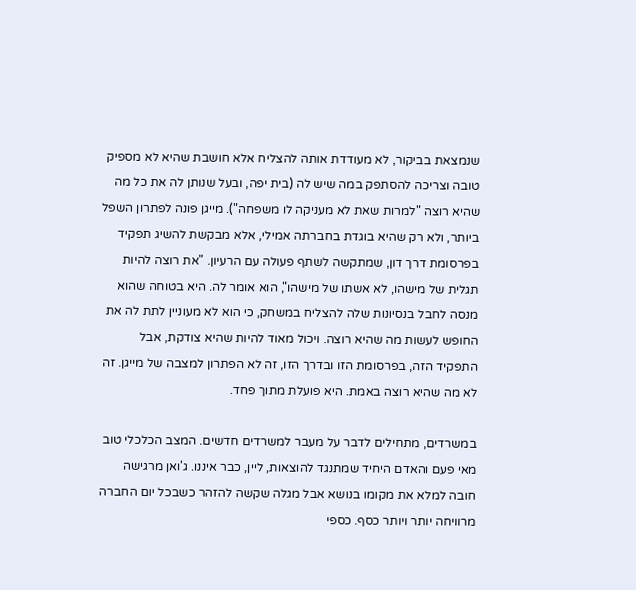שנמצאת בביקור, לא מעודדת אותה להצליח אלא חושבת שהיא לא מספיק טובה וצריכה להסתפק במה שיש לה (בית יפה, ובעל שנותן לה את כל מה שהיא רוצה "למרות שאת לא מעניקה לו משפחה"). מייגן פונה לפתרון השפל ביותר, ולא רק שהיא בוגדת בחברתה אמילי, אלא מבקשת להשיג תפקיד בפרסומת דרך דון, שמתקשה לשתף פעולה עם הרעיון. "את רוצה להיות תגלית של מישהו, לא אשתו של מישהו", הוא אומר לה. היא בטוחה שהוא מנסה לחבל בנסיונות שלה להצליח במשחק, כי הוא לא מעוניין לתת לה את החופש לעשות מה שהיא רוצה. ויכול מאוד להיות שהיא צודקת, אבל התפקיד הזה, בפרסומת הזו ובדרך הזו, זה לא הפתרון למצבה של מייגן. זה לא מה שהיא רוצה באמת. היא פועלת מתוך פחד.

במשרדים, מתחילים לדבר על מעבר למשרדים חדשים. המצב הכלכלי טוב מאי פעם והאדם היחיד שמתנגד להוצאות, ליין, כבר איננו. ג'ואן מרגישה חובה למלא את מקומו בנושא אבל מגלה שקשה להזהר כשבכל יום החברה מרוויחה יותר ויותר כסף. כספי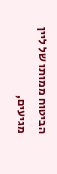הביטוח ממותו של ליין מגיעים,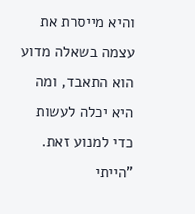והיא מייסרת את עצמה בשאלה מדוע הוא התאבד, ומה היא יכלה לעשות כדי למנוע זאת. "הייתי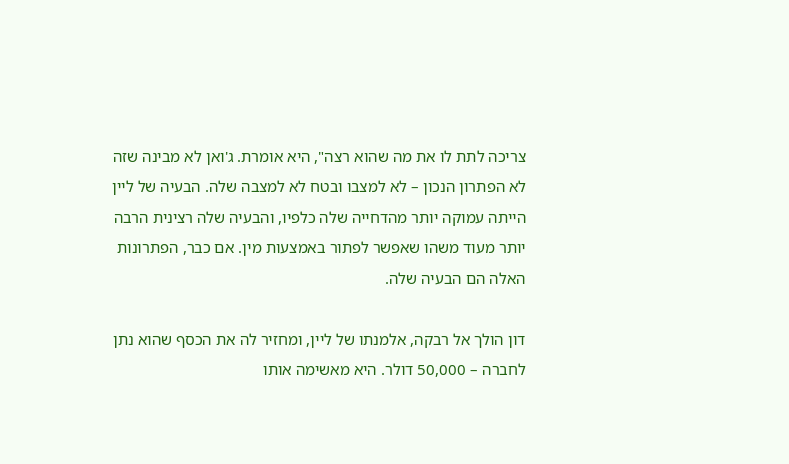צריכה לתת לו את מה שהוא רצה", היא אומרת. ג'ואן לא מבינה שזה לא הפתרון הנכון – לא למצבו ובטח לא למצבה שלה. הבעיה של ליין הייתה עמוקה יותר מהדחייה שלה כלפיו, והבעיה שלה רצינית הרבה יותר מעוד משהו שאפשר לפתור באמצעות מין. אם כבר, הפתרונות האלה הם הבעיה שלה.

דון הולך אל רבקה, אלמנתו של ליין, ומחזיר לה את הכסף שהוא נתן לחברה – 50,000 דולר. היא מאשימה אותו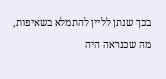בכך שנתן לליין להתמלא בשאיפות, מה שכנראה היה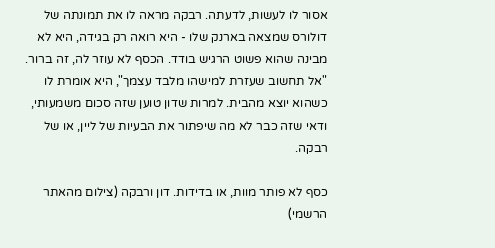אסור לו לעשות, לדעתה. רבקה מראה לו את תמונתה של דולורס שמצאה בארנק שלו - היא רואה רק בגידה, היא לא מבינה שהוא פשוט הרגיש בודד. הכסף לא עוזר לה, זה ברור. "אל תחשוב שעזרת למישהו מלבד עצמך", היא אומרת לו כשהוא יוצא מהבית. למרות שדון טוען שזה סכום משמעותי, ודאי שזה כבר לא מה שיפתור את הבעיות של ליין, או של רבקה.

כסף לא פותר מוות, או בדידות. דון ורבקה (צילום מהאתר הרשמי)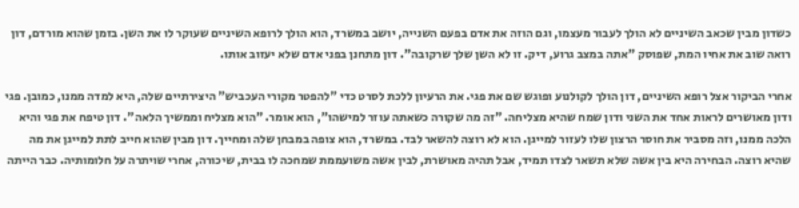כשדון מבין שכאב השיניים לא הולך לעבור מעצמו, וגם הוזה את אדם בפעם השנייה, יושב במשרד, הוא הולך לרופא השיניים שעוקר לו את השן. בזמן שהוא מורדם, דון רואה שוב את אחיו המת, שפוסק "אתה במצב גרוע, דיק. זו לא השן שלך שרקובה". דון מתחנן בפני אדם שלא יעזוב אותו.

אחרי הביקור אצל רופא השיניים, דון הולך לקולנוע ופוגש שם את פגי. את הרעיון ללכת לסרט כדי "להפטר מקורי העכביש" היצירתיים שלה, היא למדה ממנו, כמובן. פגי ודון מאושרים לראות אחד את השני ודון שמח שהיא מצליחה. "זה מה שקורה כשאתה עוזר למישהו", הוא אומר. "הוא מצליח וממשיך הלאה". דון טיפח את פגי והיא הלכה ממנו, וזה מסביר את חוסר הרצון שלו לעזור למייגן. הוא לא רוצה להשאר לבד. במשרד, הוא צופה במבחן שלה ומחייך. דון מבין שהוא חייב לתת למייגן את מה שהיא רוצה. הבחירה היא בין אשה שלא תשאר לצדו תמיד, אבל תהיה מאושרת, לבין אשה משועממת שמחכה לו בבית, שיכורה, אחרי שויתרה על חלומותיה. כבר הייתה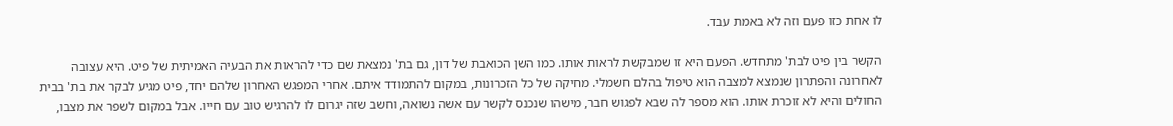לו אחת כזו פעם וזה לא באמת עבד.

הקשר בין פיט לבת' מתחדש. הפעם היא זו שמבקשת לראות אותו. כמו השן הכואבת של דון, גם בת' נמצאת שם כדי להראות את הבעיה האמיתית של פיט. היא עצובה לאחרונה והפתרון שנמצא למצבה הוא טיפול בהלם חשמלי. מחיקה של כל הזכרונות, במקום להתמודד איתם. אחרי המפגש האחרון שלהם יחד, פיט מגיע לבקר את בת' בבית החולים והיא לא זוכרת אותו. הוא מספר לה שבא לפגוש חבר, מישהו שנכנס לקשר עם אשה נשואה, וחשב שזה יגרום לו להרגיש טוב עם חייו. אבל במקום לשפר את מצבו,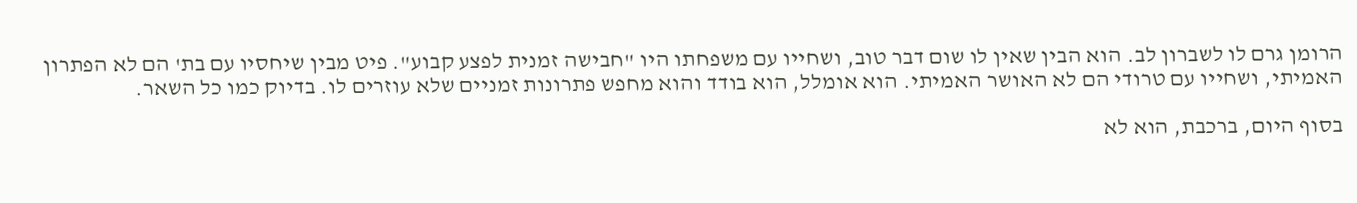הרומן גרם לו לשברון לב. הוא הבין שאין לו שום דבר טוב, ושחייו עם משפחתו היו "חבישה זמנית לפצע קבוע". פיט מבין שיחסיו עם בת' הם לא הפתרון האמיתי, ושחייו עם טרודי הם לא האושר האמיתי. הוא אומלל, הוא בודד והוא מחפש פתרונות זמניים שלא עוזרים לו. בדיוק כמו כל השאר.

בסוף היום, ברכבת, הוא לא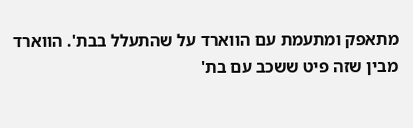מתאפק ומתעמת עם הווארד על שהתעלל בבת'. הווארד מבין שזה פיט ששכב עם בת'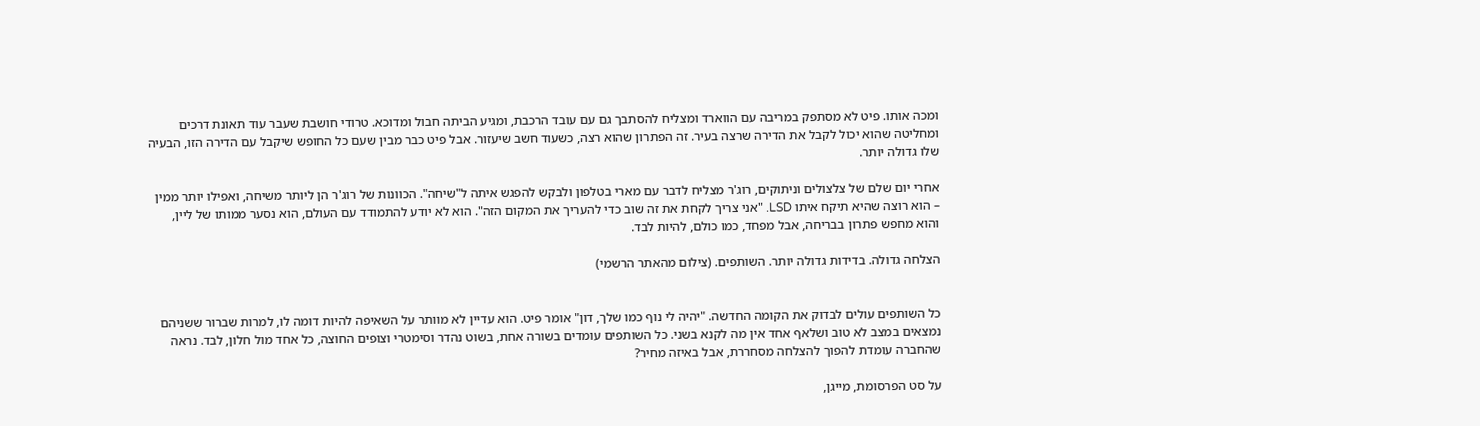ומכה אותו. פיט לא מסתפק במריבה עם הווארד ומצליח להסתבך גם עם עובד הרכבת, ומגיע הביתה חבול ומדוכא. טרודי חושבת שעבר עוד תאונת דרכים ומחליטה שהוא יכול לקבל את הדירה שרצה בעיר. זה הפתרון שהוא רצה, כשעוד חשב שיעזור. אבל פיט כבר מבין שעם כל החופש שיקבל עם הדירה הזו, הבעיה שלו גדולה יותר.

אחרי יום שלם של צלצולים וניתוקים, רוג'ר מצליח לדבר עם מארי בטלפון ולבקש להפגש איתה ל"שיחה". הכוונות של רוג'ר הן ליותר משיחה, ואפילו יותר ממין – הוא רוצה שהיא תיקח איתו LSD. "אני צריך לקחת את זה שוב כדי להעריך את המקום הזה". הוא לא יודע להתמודד עם העולם, הוא נסער ממותו של ליין, והוא מחפש פתרון בבריחה, אבל מפחד, כמו כולם, להיות לבד.

הצלחה גדולה. בדידות גדולה יותר. השותפים. (צילום מהאתר הרשמי)


כל השותפים עולים לבדוק את הקומה החדשה. "יהיה לי נוף כמו שלך, דון" אומר פיט. הוא עדיין לא מוותר על השאיפה להיות דומה לו, למרות שברור ששניהם נמצאים במצב לא טוב ושלאף אחד אין מה לקנא בשני. כל השותפים עומדים בשורה אחת, בשוט נהדר וסימטרי וצופים החוצה, כל אחד מול חלון, לבד. נראה שהחברה עומדת להפוך להצלחה מסחררת, אבל באיזה מחיר?

על סט הפרסומת, מייגן,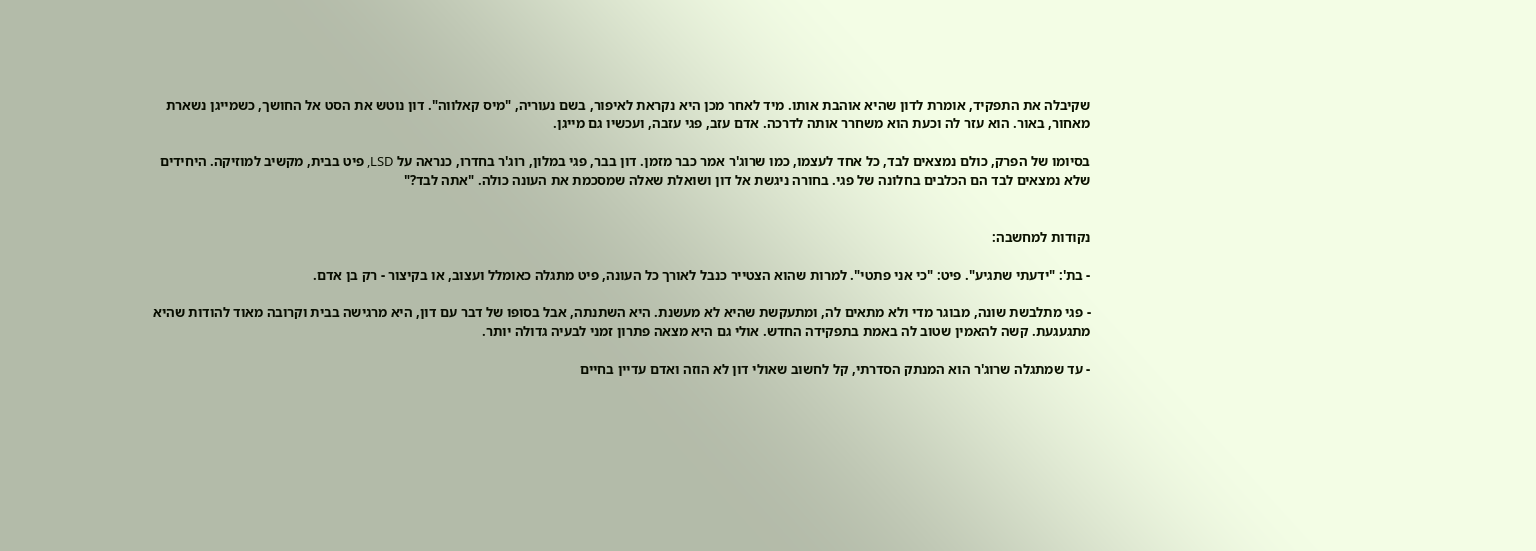שקיבלה את התפקיד, אומרת לדון שהיא אוהבת אותו. מיד לאחר מכן היא נקראת לאיפור, בשם נעוריה, "מיס קאלווה". דון נוטש את הסט אל החושך, כשמייגן נשארת מאחור, באור. הוא עזר לה וכעת הוא משחרר אותה לדרכה. אדם עזב, פגי עזבה, ועכשיו גם מייגן.

בסיומו של הפרק, כולם נמצאים לבד, כל אחד לעצמו, כמו שרוג'ר אמר כבר מזמן. דון בבר, פגי במלון, רוג'ר בחדרו, כנראה על LSD, פיט בבית, מקשיב למוזיקה. היחידים שלא נמצאים לבד הם הכלבים בחלונה של פגי. בחורה ניגשת אל דון ושואלת שאלה שמסכמת את העונה כולה. "אתה לבד?"


נקודות למחשבה:

- בת': "ידעתי שתגיע". פיט: "כי אני פתטי". למרות שהוא הצטייר כנבל לאורך כל העונה, פיט מתגלה כאומלל ועצוב, או בקיצור - רק בן אדם.

- פגי מתלבשת שונה, מבוגר מדי ולא מתאים לה, ומתעקשת שהיא לא מעשנת. היא השתנתה, אבל בסופו של דבר עם דון, היא מרגישה בבית וקרובה מאוד להודות שהיא מתגעגעת. קשה להאמין שטוב לה באמת בתפקידה החדש. אולי גם היא מצאה פתרון זמני לבעיה גדולה יותר.

- עד שמתגלה שרוג'ר הוא המנתק הסדרתי, קל לחשוב שאולי דון לא הוזה ואדם עדיין בחיים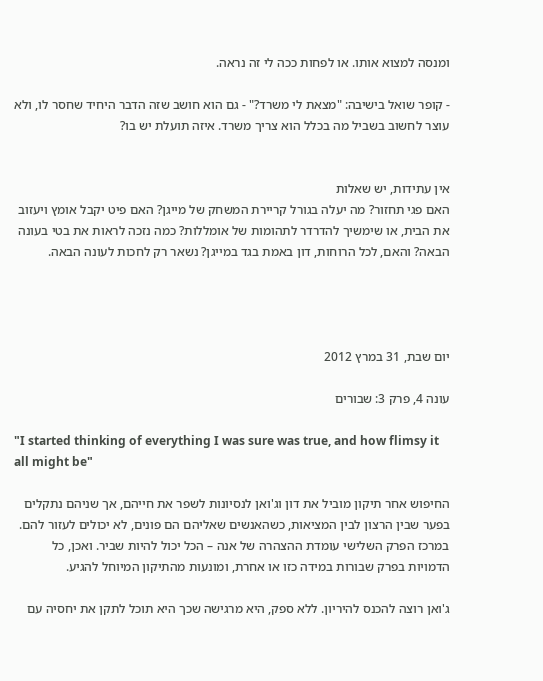ומנסה למצוא אותו. או לפחות ככה לי זה נראה.

- קופר שואל בישיבה: "מצאת לי משרד?" - גם הוא חושב שזה הדבר היחיד שחסר לו, ולא עוצר לחשוב בשביל מה בכלל הוא צריך משרד. איזה תועלת יש בו?


אין עתידות, יש שאלות
האם פגי תחזור? מה יעלה בגורל קריירת המשחק של מייגן? האם פיט יקבל אומץ ויעזוב את הבית, או שימשיך להדרדר לתהומות של אומללות? כמה נזכה לראות את בטי בעונה הבאה? והאם, לכל הרוחות, דון באמת בגד במייגן? נשאר רק לחכות לעונה הבאה.




יום שבת, 31 במרץ 2012

עונה 4, פרק 3: שבורים

"I started thinking of everything I was sure was true, and how flimsy it all might be"

החיפוש אחר תיקון מוביל את דון וג'ואן לנסיונות לשפר את חייהם, אך שניהם נתקלים בפער שבין הרצון לבין המציאות, כשהאנשים שאליהם הם פונים, לא יכולים לעזור להם. במרכז הפרק השלישי עומדת ההצהרה של אנה – הכל יכול להיות שביר. ואכן, כל הדמויות בפרק שבורות במידה כזו או אחרת, ומונעות מהתיקון המיוחל להגיע.

ג'ואן רוצה להכנס להיריון. ללא ספק, היא מרגישה שכך היא תוכל לתקן את יחסיה עם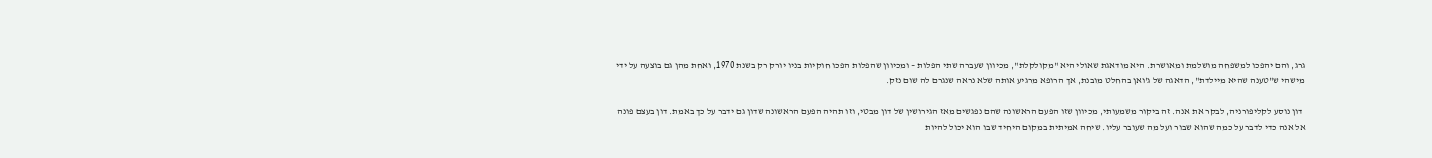גרג, והם יהפכו למשפחה מושלמת ומאושרת. היא מודאגת שאולי היא "מקולקלת", מכיוון שעברה שתי הפלות – ומכיוון שהפלות הפכו חוקיות בניו יורק רק בשנת 1970, ואחת מהן גם בוצעה על ידי מישהי ש"טענה שהיא מיילדת", הדאגה של ג'ואן בהחלט מובנת, אך הרופא מרגיע אותה שלא נראה שנגרם לה שום נזק.

 דון נוסע לקליפורניה, לבקר את אנה. זה ביקור משמעותי, מכיוון שזו הפעם הראשונה שהם נפגשים מאז הגירושין של דון מבטי, וזו תהיה הפעם הראשונה שדון גם ידבר על כך באמת. דון בעצם פונה אל אנה כדי לדבר על כמה שהוא שבור ועל מה שעובר עליו. שיחה אמיתית במקום היחיד שבו הוא יכול להיות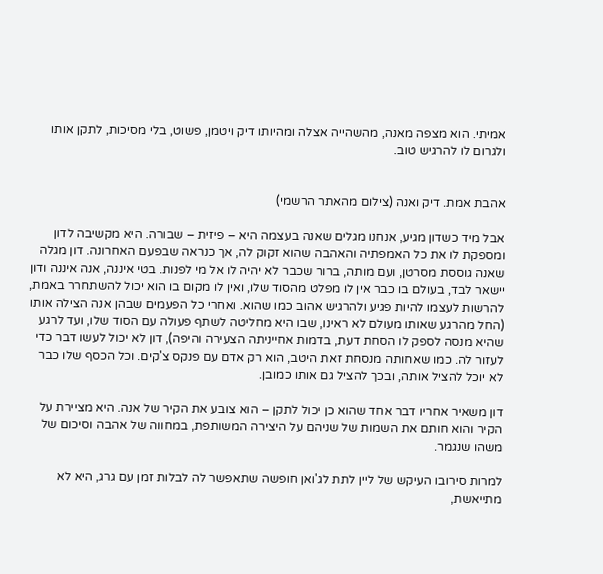אמיתי. הוא מצפה מאנה, מהשהייה אצלה ומהיותו דיק ויטמן, פשוט, בלי מסיכות, לתקן אותו ולגרום לו להרגיש טוב.


אהבת אמת. דיק ואנה (צילום מהאתר הרשמי)

אבל מיד כשדון מגיע, אנחנו מגלים שאנה בעצמה היא – פיזית – שבורה. היא מקשיבה לדון ומספקת לו את כל האמפתיה והאהבה שהוא זקוק לה, אך כנראה שבפעם האחרונה. דון מגלה שאנה גוססת מסרטן, ועם מותה, ברור שכבר לא יהיה לו אל מי לפנות. בטי איננה, אנה איננה ודון יישאר לבד, בעולם בו כבר אין לו מפלט מהסוד שלו, ואין לו מקום בו הוא יכול להשתחרר באמת, להרשות לעצמו להיות פגיע ולהרגיש אהוב כמו שהוא. ואחרי כל הפעמים שבהן אנה הצילה אותו (החל מהרגע שאותו מעולם לא ראינו, שבו היא מחליטה לשתף פעולה עם הסוד שלו, ועד לרגע שהיא מנסה לספק לו הסחת דעת, בדמות אחייניתה הצעירה והיפה), דון לא יכול לעשו דבר כדי לעזור לה. כמו שאחותה מנסחת זאת היטב, הוא רק אדם עם פנקס צ'קים. וכל הכסף שלו כבר לא יוכל להציל אותה, ובכך להציל גם אותו כמובן.

דון משאיר אחריו דבר אחד שהוא כן יכול לתקן – הוא צובע את הקיר של אנה. היא מציירת על הקיר והוא חותם את השמות של שניהם על היצירה המשותפת, במחווה של אהבה וסיכום של משהו שנגמר.

למרות סירובו העיקש של ליין לתת לג'ואן חופשה שתאפשר לה לבלות זמן עם גרג, היא לא מתייאשת,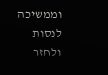וממשיכה לנסות ולחזר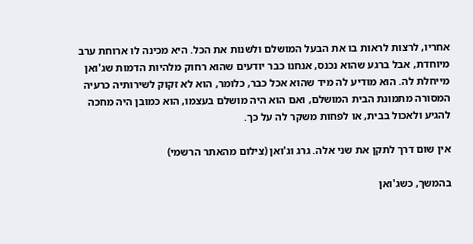אחריו, לרצות לראות בו את הבעל המושלם ולשנות את הכל. היא מכינה לו ארוחת ערב מיוחדת, אבל ברגע שהוא נכנס, אנחנו כבר יודעים שהוא רחוק מלהיות הדמות שג'ואן מייחלת לה. הוא מודיע לה מיד שהוא אכל כבר, כלומר, הוא לא זקוק לשירותיה כרעיה המסורה מתמונת הבית המושלם, ואם הוא היה מושלם בעצמו, הוא כמובן היה מחכה להגיע ולאכול בבית, או לפחות משקר לה על כך.

אין שום דרך לתקן את שני אלה. גרג וג'ואן (צילום מהאתר הרשמי)

בהמשך, כשג'ואן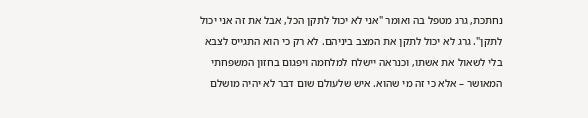נחתכת, גרג מטפל בה ואומר "אני לא יכול לתקן הכל, אבל את זה אני יכול לתקן". גרג לא יכול לתקן את המצב ביניהם. לא רק כי הוא התגייס לצבא בלי לשאול את אשתו, וכנראה יישלח למלחמה ויפגום בחזון המשפחתי המאושר – אלא כי זה מי שהוא. איש שלעולם שום דבר לא יהיה מושלם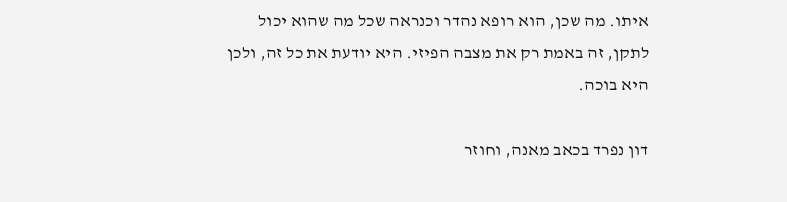איתו. מה שכן, הוא רופא נהדר וכנראה שכל מה שהוא יכול לתקן, זה באמת רק את מצבה הפיזי. היא יודעת את כל זה, ולכן היא בוכה.

דון נפרד בכאב מאנה, וחוזר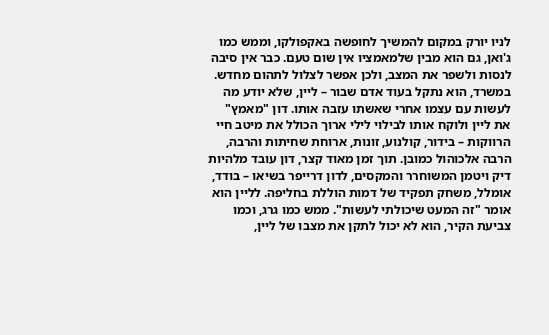לניו יורק במקום להמשיך לחופשה באקפולקו, וממש כמו ג'ואן, גם הוא מבין שלמאמציו אין שום טעם. כבר אין סיבה לנסות ולשפר את המצב, ולכן אפשר לצלול לתהום מחדש. במשרד, הוא נתקל בעוד אדם שבור – ליין, שלא יודע מה לעשות עם עצמו אחרי שאשתו עזבה אותו. דון "מאמץ" את ליין ולוקח אותו לבילוי לילי ארוך הכולל את מיטב חיי הרווקות – בידור, קולנוע, זונות, ארוחת שחיתות והרבה, הרבה אלכוהול כמובן. תוך זמן מאוד קצר, דון עובד מלהיות דיק ויטמן המשוחרר והמקסים, לדון דרייפר בשיאו – בודד, אומלל, משחק תפקיד של דמות הוללת בחליפה. לליין הוא אומר "זה המעט שיכולתי לעשות". ממש כמו גרג, וכמו צביעת הקיר, הוא לא יכול לתקן את מצבו של ליין,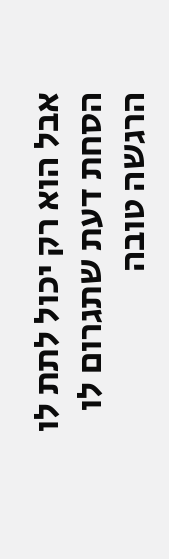אבל הוא רק יכול לתת לו הסחת דעת שתגרום לו הרגשה טובה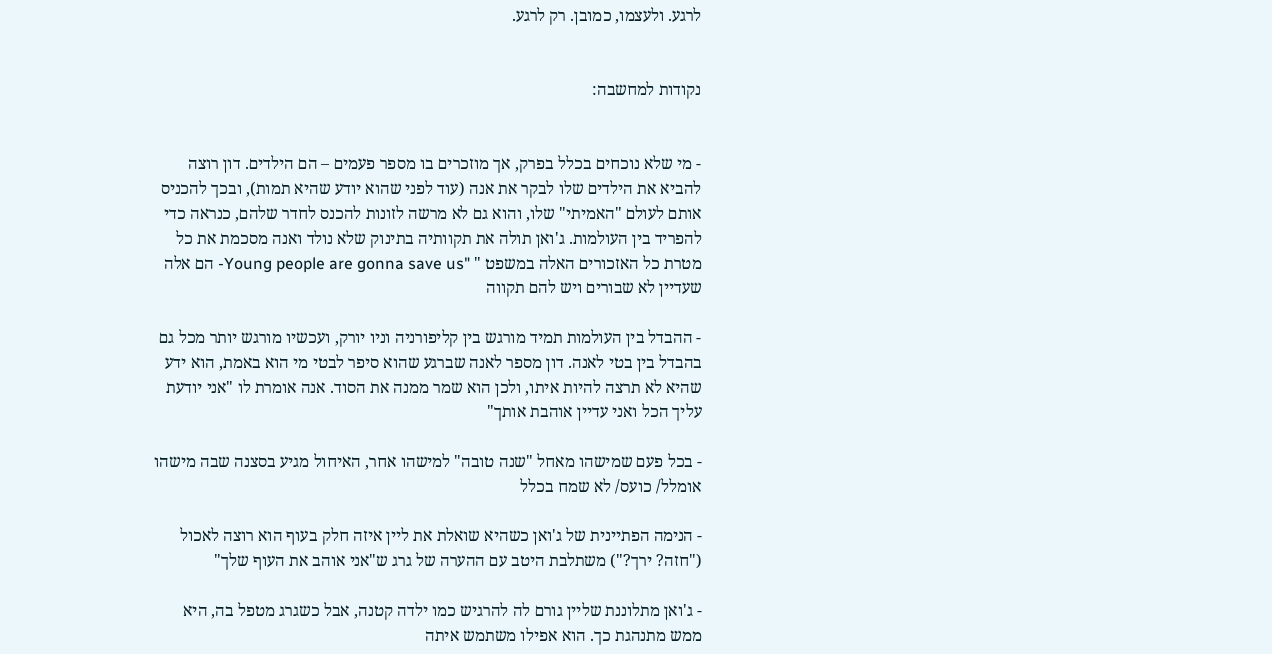לרגע. ולעצמו, כמובן. רק לרגע.


נקודות למחשבה:


- מי שלא נוכחים בכלל בפרק, אך מוזכרים בו מספר פעמים – הם הילדים. דון רוצה להביא את הילדים שלו לבקר את אנה (עוד לפני שהוא יודע שהיא תמות), ובכך להכניס אותם לעולם "האמיתי" שלו, והוא גם לא מרשה לזונות להכנס לחדר שלהם, כנראה כדי להפריד בין העולמות. ג'ואן תולה את תקוותיה בתינוק שלא נולד ואנה מסכמת את כל מטרת כל האזכורים האלה במשפט " "Young people are gonna save us- הם אלה שעדיין לא שבורים ויש להם תקווה

- ההבדל בין העולמות תמיד מורגש בין קליפורניה וניו יורק, ועכשיו מורגש יותר מכל גם בהבדל בין בטי לאנה. דון מספר לאנה שברגע שהוא סיפר לבטי מי הוא באמת, הוא ידע שהיא לא תרצה להיות איתו, ולכן הוא שמר ממנה את הסוד. אנה אומרת לו "אני יודעת עליך הכל ואני עדיין אוהבת אותך"

- בכל פעם שמישהו מאחל "שנה טובה" למישהו אחר, האיחול מגיע בסצנה שבה מישהו אומלל/ כועס/ לא שמח בכלל

- הנימה הפתיינית של ג'ואן כשהיא שואלת את ליין איזה חלק בעוף הוא רוצה לאכול ("חזה? ירך?") משתלבת היטב עם ההערה של גרג ש"אני אוהב את העוף שלך"

- ג'ואן מתלוננת שליין גורם לה להרגיש כמו ילדה קטנה, אבל כשגרג מטפל בה, היא ממש מתנהגת כך. הוא אפילו משתמש איתה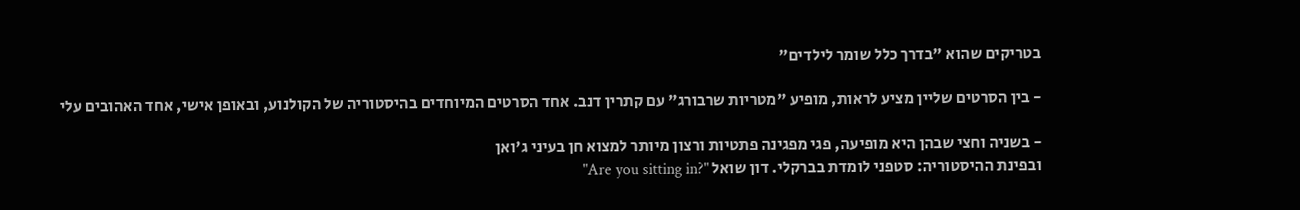בטריקים שהוא "בדרך כלל שומר לילדים"

- בין הסרטים שליין מציע לראות, מופיע "מטריות שרבורג" עם קתרין דנב. אחד הסרטים המיוחדים בהיסטוריה של הקולנוע, ובאופן אישי, אחד האהובים עלי

- בשניה וחצי שבהן היא מופיעה, פגי מפגינה פתטיות ורצון מיותר למצוא חן בעיני ג'ואן
ובפינת ההיסטוריה: סטפני לומדת בברקלי. דון שואל "?Are you sitting in"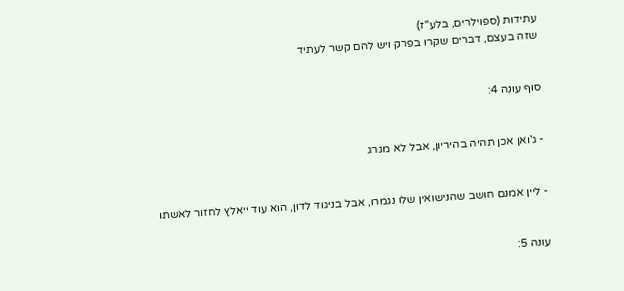עתידות (ספוילרים, בלע"ז)
שזה בעצם, דברים שקרו בפרק ויש להם קשר לעתיד


סוף עונה 4:


- ג'ואן אכן תהיה בהיריון, אבל לא מגרג


- ליין אמנם חושב שהנישואין שלו נגמרו, אבל בניגוד לדון, הוא עוד ייאלץ לחזור לאשתו


עונה 5: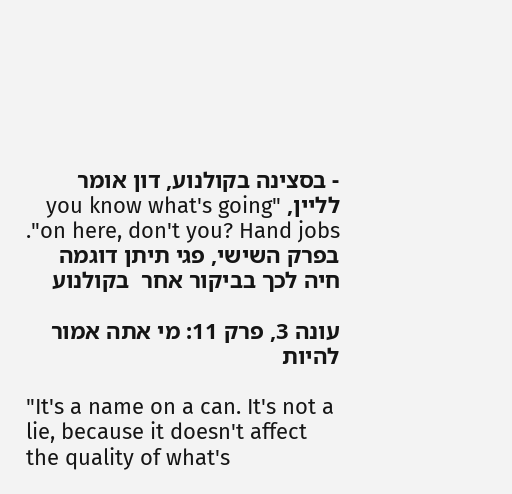- בסצינה בקולנוע, דון אומר לליין, "you know what's going on here, don't you? Hand jobs". בפרק השישי, פגי תיתן דוגמה חיה לכך בביקור אחר  בקולנוע

עונה 3, פרק 11: מי אתה אמור להיות

"It's a name on a can. It's not a lie, because it doesn't affect the quality of what's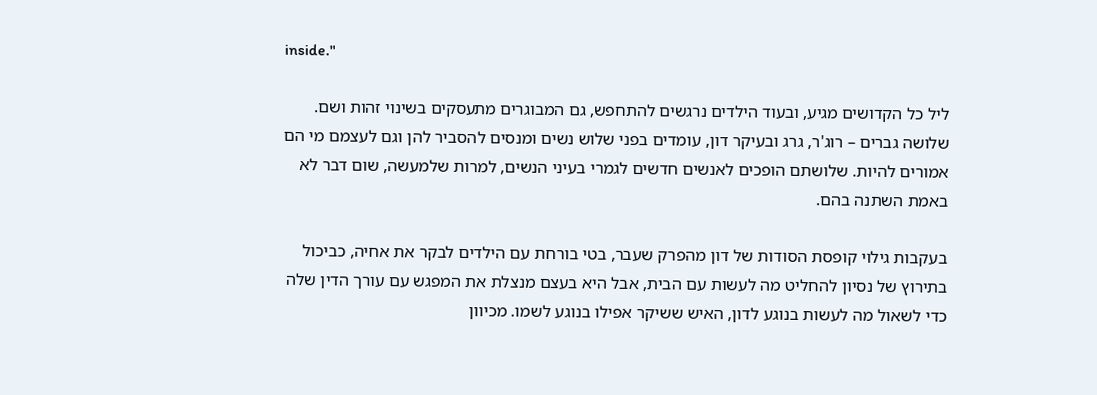inside."

ליל כל הקדושים מגיע, ובעוד הילדים נרגשים להתחפש, גם המבוגרים מתעסקים בשינוי זהות ושם. שלושה גברים – רוג'ר, גרג ובעיקר דון, עומדים בפני שלוש נשים ומנסים להסביר להן וגם לעצמם מי הם אמורים להיות. שלושתם הופכים לאנשים חדשים לגמרי בעיני הנשים, למרות שלמעשה, שום דבר לא באמת השתנה בהם.

בעקבות גילוי קופסת הסודות של דון מהפרק שעבר, בטי בורחת עם הילדים לבקר את אחיה, כביכול בתירוץ של נסיון להחליט מה לעשות עם הבית, אבל היא בעצם מנצלת את המפגש עם עורך הדין שלה כדי לשאול מה לעשות בנוגע לדון, האיש ששיקר אפילו בנוגע לשמו. מכיוון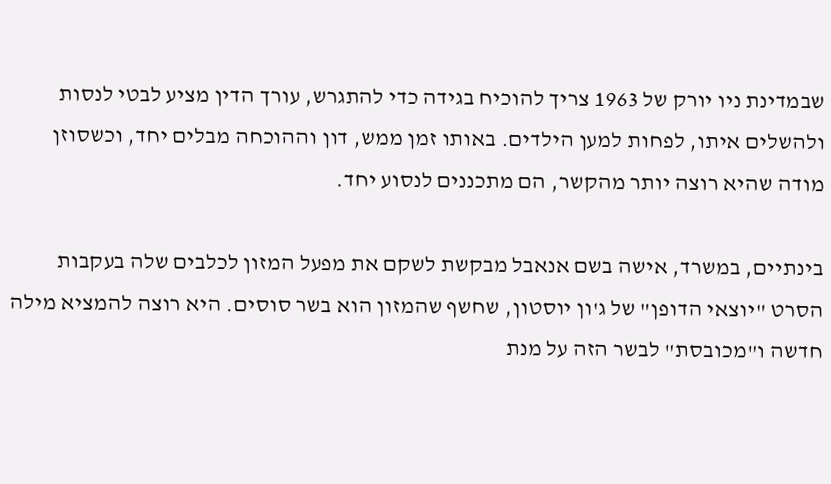שבמדינת ניו יורק של 1963 צריך להוכיח בגידה כדי להתגרש, עורך הדין מציע לבטי לנסות ולהשלים איתו, לפחות למען הילדים. באותו זמן ממש, דון וההוכחה מבלים יחד, וכשסוזן מודה שהיא רוצה יותר מהקשר, הם מתכננים לנסוע יחד.

בינתיים, במשרד, אישה בשם אנאבל מבקשת לשקם את מפעל המזון לכלבים שלה בעקבות הסרט "יוצאי הדופן" של ג'ון יוסטון, שחשף שהמזון הוא בשר סוסים. היא רוצה להמציא מילה חדשה ו"מכובסת" לבשר הזה על מנת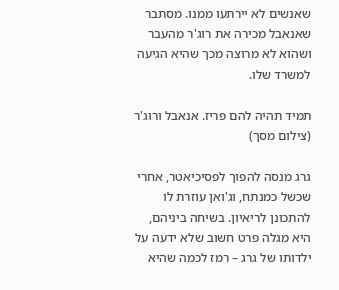שאנשים לא יירתעו ממנו. מסתבר שאנאבל מכירה את רוג'ר מהעבר ושהוא לא מרוצה מכך שהיא הגיעה למשרד שלו.

תמיד תהיה להם פריז. אנאבל ורוג'ר (צילום מסך)

גרג מנסה להפוך לפסיכיאטר, אחרי שכשל כמנתח, וג'ואן עוזרת לו להתכונן לריאיון. בשיחה ביניהם, היא מגלה פרט חשוב שלא ידעה על ילדותו של גרג – רמז לכמה שהיא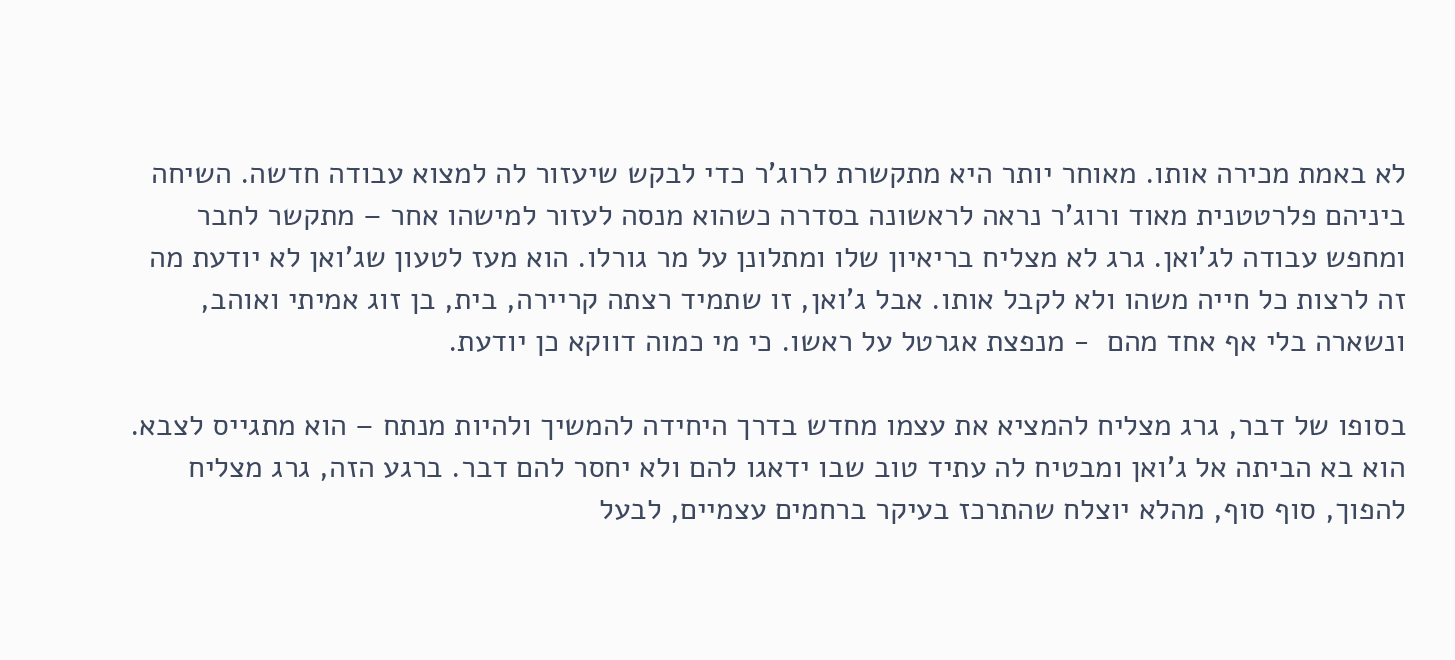לא באמת מכירה אותו. מאוחר יותר היא מתקשרת לרוג'ר כדי לבקש שיעזור לה למצוא עבודה חדשה. השיחה ביניהם פלרטטנית מאוד ורוג'ר נראה לראשונה בסדרה כשהוא מנסה לעזור למישהו אחר – מתקשר לחבר ומחפש עבודה לג'ואן. גרג לא מצליח בריאיון שלו ומתלונן על מר גורלו. הוא מעז לטעון שג'ואן לא יודעת מה זה לרצות כל חייה משהו ולא לקבל אותו. אבל ג'ואן, זו שתמיד רצתה קריירה, בית, בן זוג אמיתי ואוהב, ונשארה בלי אף אחד מהם  - מנפצת אגרטל על ראשו. כי מי כמוה דווקא כן יודעת.

בסופו של דבר, גרג מצליח להמציא את עצמו מחדש בדרך היחידה להמשיך ולהיות מנתח – הוא מתגייס לצבא. הוא בא הביתה אל ג'ואן ומבטיח לה עתיד טוב שבו ידאגו להם ולא יחסר להם דבר. ברגע הזה, גרג מצליח להפוך, סוף סוף, מהלא יוצלח שהתרכז בעיקר ברחמים עצמיים, לבעל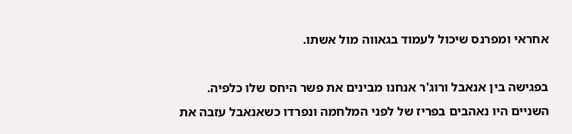אחראי ומפרנס שיכול לעמוד בגאווה מול אשתו.

בפגישה בין אנאבל ורוג'ר אנחנו מבינים את פשר היחס שלו כלפיה. השניים היו נאהבים בפריז של לפני המלחמה ונפרדו כשאנאבל עזבה את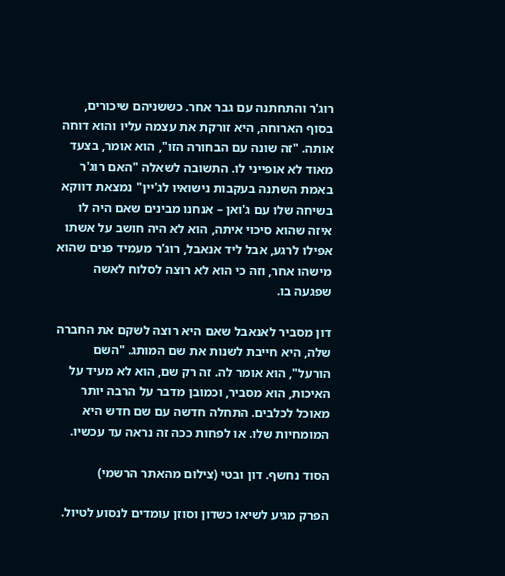רוג'ר והתחתנה עם גבר אחר. כששניהם שיכורים, בסוף הארוחה, היא זורקת את עצמה עליו והוא דוחה אותה. "זה שונה עם הבחורה הזו", הוא אומר, בצעד מאוד לא אופייני לו. התשובה לשאלה "האם רוג'ר באמת השתנה בעקבות נישואיו לג'יין" נמצאת דווקא בשיחה שלו עם ג'ואן – אנחנו מבינים שאם היה לו איזה שהוא סיכוי איתה, הוא לא היה חושב על אשתו אפילו לרגע, אבל ליד אנאבל, רוג'ר מעמיד פנים שהוא מישהו אחר, וזה כי הוא לא רוצה לסלוח לאשה שפגעה בו.

דון מסביר לאנאבל שאם היא רוצה לשקם את החברה שלה, היא חייבת לשנות את שם המותג. "השם הורעל", הוא אומר לה. זה רק שם, הוא לא מעיד על האיכות, הוא מסביר, וכמובן מדבר על הרבה יותר מאוכל לכלבים. התחלה חדשה עם שם חדש היא המומחיות שלו. או לפחות ככה זה נראה עד עכשיו.

הסוד נחשף. דון ובטי (צילום מהאתר הרשמי)

הפרק מגיע לשיאו כשדון וסוזן עומדים לנסוע לטיול.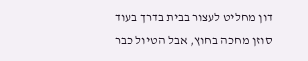דון מחליט לעצור בבית בדרך בעוד סוזן מחכה בחוץ, אבל הטיול כבר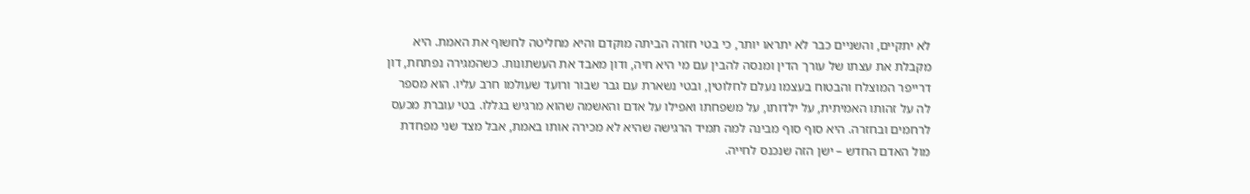לא יתקיים, והשניים כבר לא יתראו יותר, כי בטי חזרה הביתה מוקדם והיא מחליטה לחשוף את האמת. היא מקבלת את עצתו של עורך הדין ומנסה להבין עם מי היא חיה, ודון מאבד את העשתונות. כשהמגירה נפתחת, דון דרייפר המוצלח והבטוח בעצמו נעלם לחלוטין, ובטי נשארת עם גבר שבור ורועד שעולמו חרב עליו. הוא מספר לה על זהותו האמיתית, על ילדותו, על משפחתו ואפילו על אדם והאשמה שהוא מרגיש בגללו. בטי עוברת מכעס לרחמים ובחזרה. היא סוף סוף מבינה למה תמיד הרגישה שהיא לא מכירה אותו באמת, אבל מצד שני מפחדת מול האדם החדש – ישן הזה שנכנס לחייה.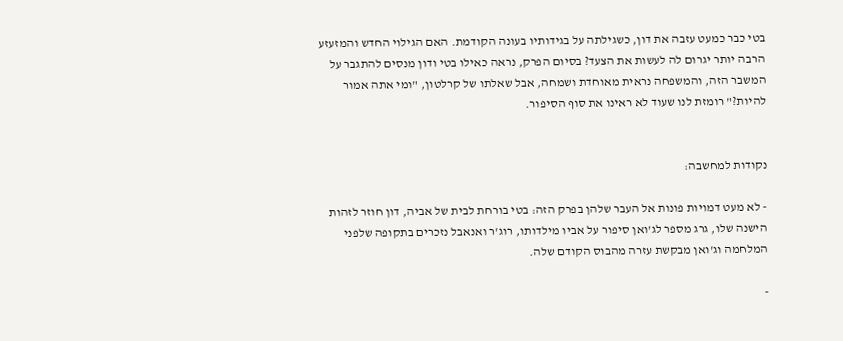בטי כבר כמעט עזבה את דון, כשגילתה על בגידותיו בעונה הקודמת. האם הגילוי החדש והמזעזע הרבה יותר יגרום לה לעשות את הצעד? בסיום הפרק, נראה כאילו בטי ודון מנסים להתגבר על המשבר הזה, והמשפחה נראית מאוחדת ושמחה, אבל שאלתו של קרלטון, "ומי אתה אמור להיות?" רומזת לנו שעוד לא ראינו את סוף הסיפור.


נקודות למחשבה:

- לא מעט דמויות פונות אל העבר שלהן בפרק הזה: בטי בורחת לבית של אביה, דון חוזר לזהות הישנה שלו, גרג מספר לג'ואן סיפור על אביו מילדותו, רוג'ר ואנאבל נזכרים בתקופה שלפני המלחמה וג'ואן מבקשת עזרה מהבוס הקודם שלה.

-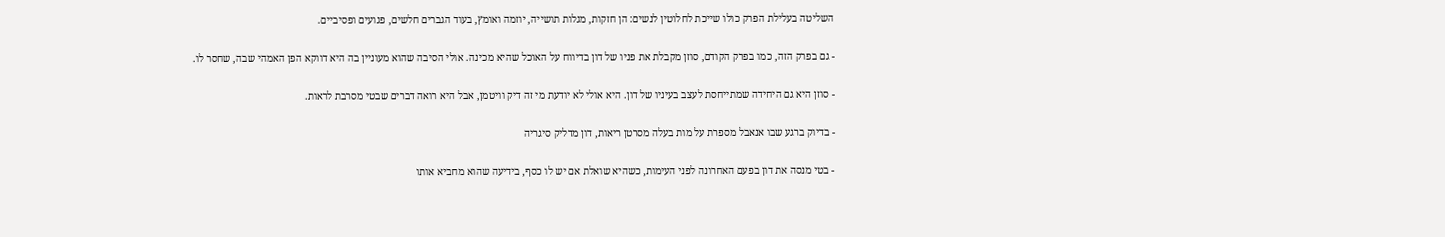השליטה בעלילת הפרק כולו שייכת לחלוטין לנשים: הן חזקות, מגלות תושייה, יוזמה ואומץ, בעוד הגברים חלשים, פגועים ופסיביים.

- גם בפרק הזה, כמו בפרק הקודם, סוזן מקבלת את פניו של דון בדיווח על האוכל שהיא מכינה. אולי הסיבה שהוא מעוניין בה היא דווקא הפן האמהי שבה, שחסר לו.

- סוזן היא גם היחידה שמתייחסת לעצב בעיניו של דון. היא אולי לא יודעת מי זה דיק וויטמן, אבל היא רואה דברים שבטי מסרבת לראות.

- בדיוק ברגע שבו אנאבל מספרת על מות בעלה מסרטן ריאות, דון מדליק סיגריה

- בטי מנסה את דון בפעם האחרונה לפני העימות, כשהיא שואלת אם יש לו כסף, בידיעה שהוא מחביא אותו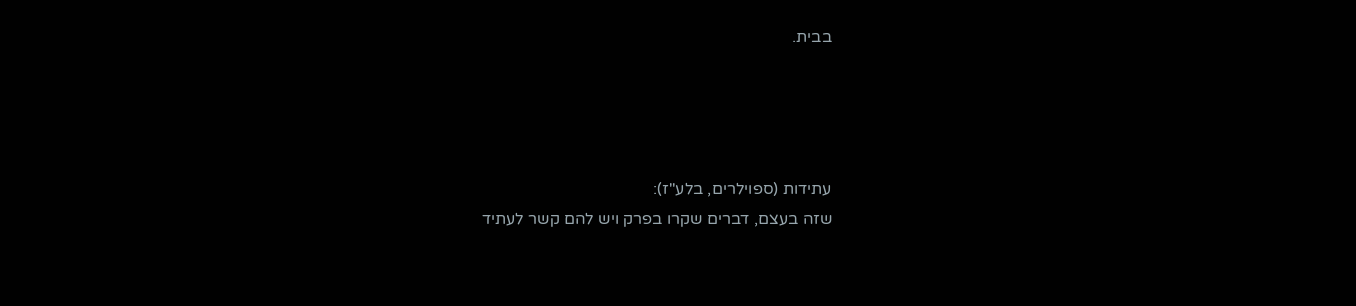בבית.




עתידות (ספוילרים, בלע"ז):
שזה בעצם, דברים שקרו בפרק ויש להם קשר לעתיד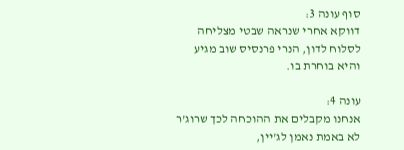סוף עונה 3:
דווקא אחרי שנראה שבטי מצליחה לסלוח לדון, הנרי פרנסיס שוב מגיע והיא בוחרת בו.

עונה 4:
אנחנו מקבלים את ההוכחה לכך שרוג'ר לא באמת נאמן לג'יין,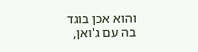והוא אכן בוגד בה עם ג'ואן,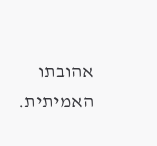אהובתו האמיתית.